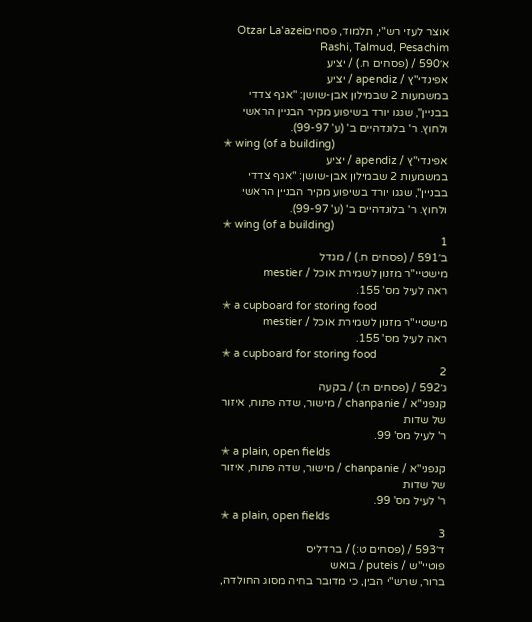אוצר לעזי רש"י, תלמוד, פסחיםOtzar La'azei Rashi, Talmud, Pesachim
א׳590 / (פסחים ח.) / יציע
אפינדי"ץ / apendiz / יציע
במשמעות 2 שבמילון אבן-שושן: "אגף צדדי בבניין", שגגו יורד בשיפוע מקיר הבניין הראשי ולחוץ. ר' בלונדהיים ב' (ע' 99-97).
✭ wing (of a building)
אפינדי"ץ / apendiz / יציע
במשמעות 2 שבמילון אבן-שושן: "אגף צדדי בבניין", שגגו יורד בשיפוע מקיר הבניין הראשי ולחוץ. ר' בלונדהיים ב' (ע' 99-97).
✭ wing (of a building)
1
ב׳591 / (פסחים ח.) / מגדל
מישטיי"ר מזנון לשמירת אוכל / mestier
ראה לעיל מס' 155.
✭ a cupboard for storing food
מישטיי"ר מזנון לשמירת אוכל / mestier
ראה לעיל מס' 155.
✭ a cupboard for storing food
2
ג׳592 / (פסחים ח:) / בקעה
קנפני"א / chanpanie / מישור, שדה פתוח, איזור של שדות
ר' לעיל מס' 99.
✭ a plain, open fields
קנפני"א / chanpanie / מישור, שדה פתוח, איזור של שדות
ר' לעיל מס' 99.
✭ a plain, open fields
3
ד׳593 / (פסחים ט:) / ברדליס
פוטיי"ש / puteis / בואש
ברור, שרש"י הבין, כי מדובר בחיה מסוג החולדה,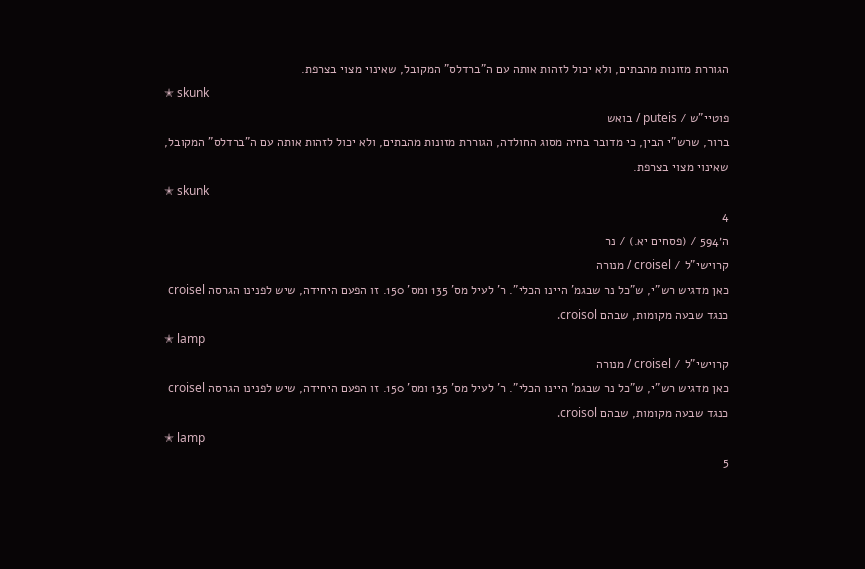הגוררת מזונות מהבתים, ולא יכול לזהות אותה עם ה"ברדלס" המקובל, שאינוי מצוי בצרפת.
✭ skunk
פוטיי"ש / puteis / בואש
ברור, שרש"י הבין, כי מדובר בחיה מסוג החולדה, הגוררת מזונות מהבתים, ולא יכול לזהות אותה עם ה"ברדלס" המקובל, שאינוי מצוי בצרפת.
✭ skunk
4
ה׳594 / (פסחים יא.) / נר
קרוישי"ל / croisel / מנורה
כאן מדגיש רש"י, ש"כל נר שבגמ' היינו הכלי". ר' לעיל מס' 135 ומס' 150. זו הפעם היחידה, שיש לפנינו הגרסה croisel כנגד שבעה מקומות, שבהם croisol.
✭ lamp
קרוישי"ל / croisel / מנורה
כאן מדגיש רש"י, ש"כל נר שבגמ' היינו הכלי". ר' לעיל מס' 135 ומס' 150. זו הפעם היחידה, שיש לפנינו הגרסה croisel כנגד שבעה מקומות, שבהם croisol.
✭ lamp
5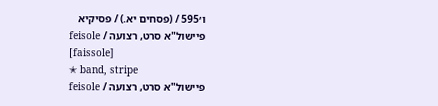ו׳595 / (פסחים יא.) / פסיקיא
פיישול"א סרט, רצועה / feisole
[faissole]
✭ band, stripe
פיישול"א סרט, רצועה / feisole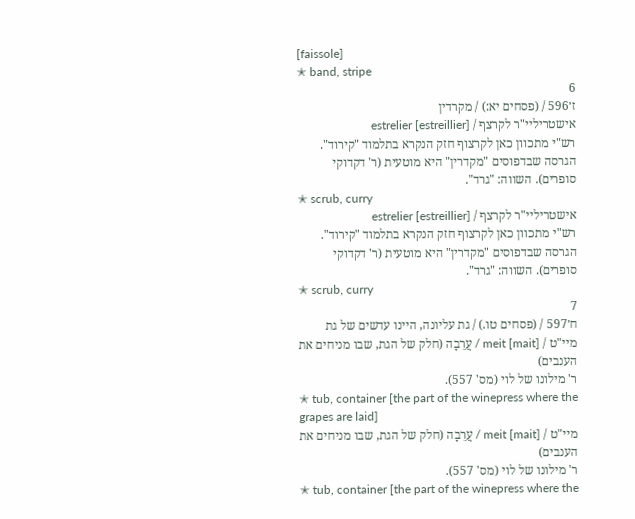[faissole]
✭ band, stripe
6
ז׳596 / (פסחים יא:) / מקרדין
אישטריליי"ר לקרצף / estrelier [estreillier]
רש"י מתכוון כאן לקרצוף חזק הנקרא בתלמוד "קירוד". הגרסה שבדפוסים "מקדרין" היא מוטעית (ר' דקדוקי סופרים). השווה: "גרד".
✭ scrub, curry
אישטריליי"ר לקרצף / estrelier [estreillier]
רש"י מתכוון כאן לקרצוף חזק הנקרא בתלמוד "קירוד". הגרסה שבדפוסים "מקדרין" היא מוטעית (ר' דקדוקי סופרים). השווה: "גרד".
✭ scrub, curry
7
ח׳597 / (פסחים טו.) / גת עליונה, היינו עדשים של גת
מיי"ט / meit [mait] / עֲרֵבָה (חלק של הגת, שבו מניחים את הענבים)
ר' מילונו של לוי (מס' 557).
✭ tub, container [the part of the winepress where the grapes are laid]
מיי"ט / meit [mait] / עֲרֵבָה (חלק של הגת, שבו מניחים את הענבים)
ר' מילונו של לוי (מס' 557).
✭ tub, container [the part of the winepress where the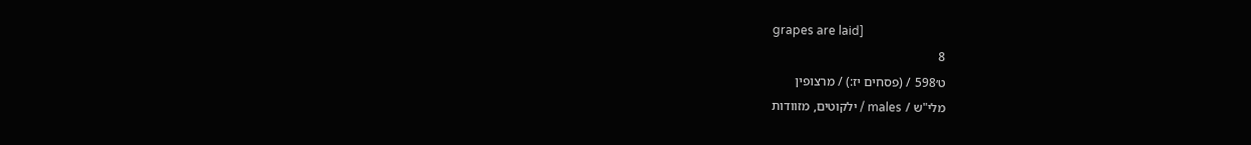grapes are laid]
8
ט׳598 / (פסחים יז:) / מרצופין
מלי"ש / males / ילקוטים, מזוודות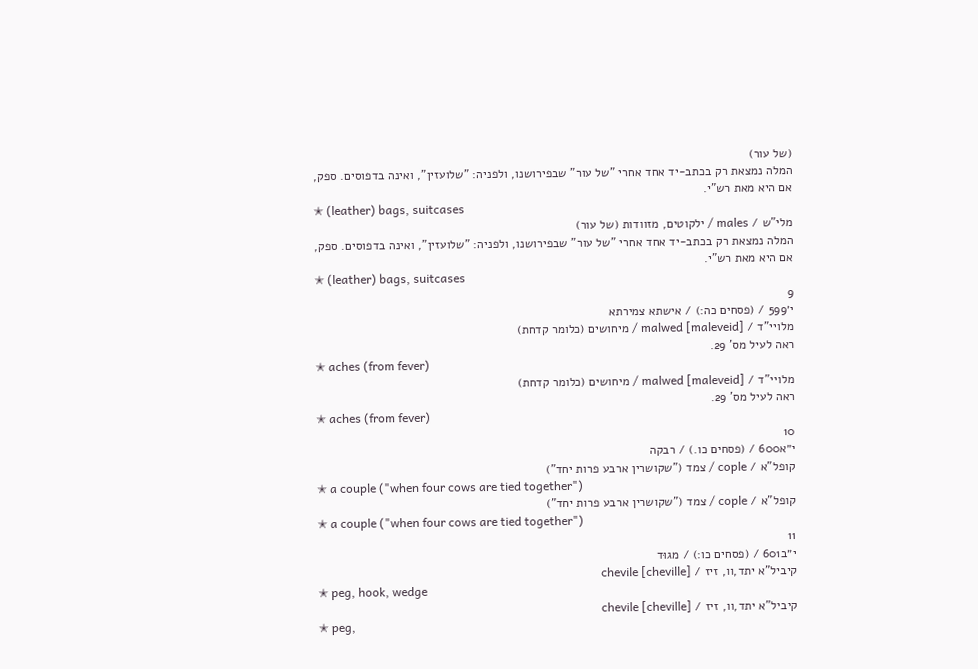(של עור)
המלה נמצאת רק בכתב-יד אחד אחרי "של עור" שבפירושנו, ולפניה: "שלועזין", ואינה בדפוסים. ספק, אם היא מאת רש"י.
✭ (leather) bags, suitcases
מלי"ש / males / ילקוטים, מזוודות (של עור)
המלה נמצאת רק בכתב-יד אחד אחרי "של עור" שבפירושנו, ולפניה: "שלועזין", ואינה בדפוסים. ספק, אם היא מאת רש"י.
✭ (leather) bags, suitcases
9
י׳599 / (פסחים כה:) / אישתא צמירתא
מלויי"ד / malwed [maleveid] / מיחושים (כלומר קדחת)
ראה לעיל מס' 29.
✭ aches (from fever)
מלויי"ד / malwed [maleveid] / מיחושים (כלומר קדחת)
ראה לעיל מס' 29.
✭ aches (from fever)
10
י״א600 / (פסחים כו.) / רבקה
קופל"א / cople / צמד ("שקושרין ארבע פרות יחד")
✭ a couple ("when four cows are tied together")
קופל"א / cople / צמד ("שקושרין ארבע פרות יחד")
✭ a couple ("when four cows are tied together")
11
י״ב601 / (פסחים כו:) / מגוּד
קיביל"א יתד,וו, זיז / chevile [cheville]
✭ peg, hook, wedge
קיביל"א יתד,וו, זיז / chevile [cheville]
✭ peg,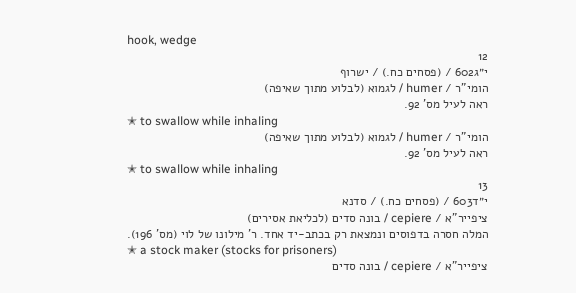hook, wedge
12
י״ג602 / (פסחים כח.) / ישרוף
הומי"ר / humer / לגמוא (לבלוע מתוך שאיפה)
ראה לעיל מס' 92.
✭ to swallow while inhaling
הומי"ר / humer / לגמוא (לבלוע מתוך שאיפה)
ראה לעיל מס' 92.
✭ to swallow while inhaling
13
י״ד603 / (פסחים כח.) / סדנא
ציפייר"א / cepiere / בונה סדים (לכליאת אסירים)
המלה חסרה בדפוסים ונמצאת רק בכתב-יד אחד. ר' מילונו של לוי (מס' 196).
✭ a stock maker (stocks for prisoners)
ציפייר"א / cepiere / בונה סדים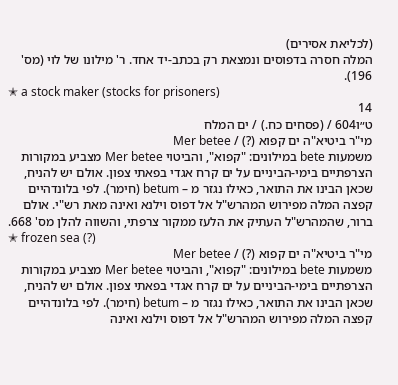(לכליאת אסירים)
המלה חסרה בדפוסים ונמצאת רק בכתב-יד אחד. ר' מילונו של לוי (מס' 196).
✭ a stock maker (stocks for prisoners)
14
ט״ו604 / (פסחים כח.) / ים המלח
מי"ר ביטיא"ה ים קפוא (?) / Mer betee
משמעות bete במילונים: "קפוא", והביטוי Mer betee מצביע במקורות הצרפתיים בימי-הביניים על ים קרח אגדי בפאתי צפון. אולם יש להניח, שכאן הבינו את התואר, כאילו נגזר מ – betum (חימר). לפי בלונדהיים קפצה המלה מפירוש המהרש"ל אל דפוס וילנא ואינה מאת רש"י. אולם ברור, שהמהרש"ל העתיק את הלעז ממקור צרפתי, והשווה להלן מס' 668.
✭ frozen sea (?)
מי"ר ביטיא"ה ים קפוא (?) / Mer betee
משמעות bete במילונים: "קפוא", והביטוי Mer betee מצביע במקורות הצרפתיים בימי-הביניים על ים קרח אגדי בפאתי צפון. אולם יש להניח, שכאן הבינו את התואר, כאילו נגזר מ – betum (חימר). לפי בלונדהיים קפצה המלה מפירוש המהרש"ל אל דפוס וילנא ואינה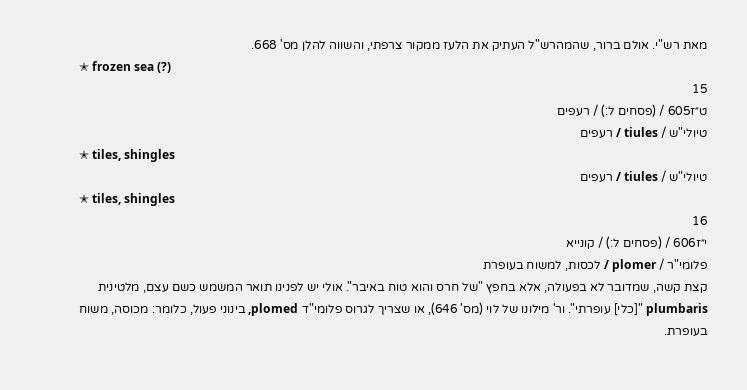מאת רש"י. אולם ברור, שהמהרש"ל העתיק את הלעז ממקור צרפתי, והשווה להלן מס' 668.
✭ frozen sea (?)
15
ט״ז605 / (פסחים ל:) / רעפים
טיולי"ש / tiules / רעפים
✭ tiles, shingles
טיולי"ש / tiules / רעפים
✭ tiles, shingles
16
י״ז606 / (פסחים ל:) / קונייא
פלומי"ר / plomer / לכסות, למשוח בעופרת
קצת קשה, שמדובר לא בפעולה, אלא בחפץ "של חרס והוא טוח באיבר". אולי יש לפנינו תואר המשמש כשם עצם, מלטינית plumbaris "[כלי] עופרתי". ור' מילונו של לוי (מס' 646), או שצריך לגרוס פלומי"ד plomed, בינוני פעול, כלומר: מכוסה, משוח בעופרת.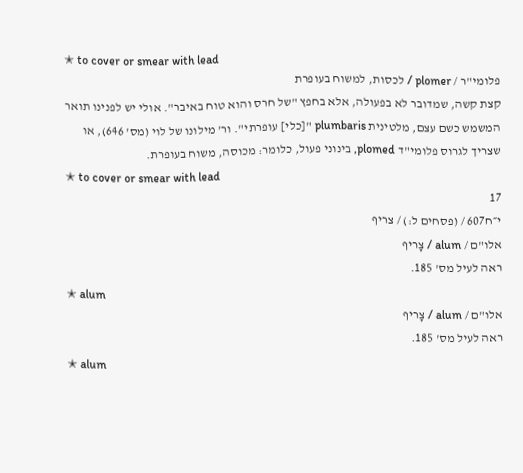✭ to cover or smear with lead
פלומי"ר / plomer / לכסות, למשוח בעופרת
קצת קשה, שמדובר לא בפעולה, אלא בחפץ "של חרס והוא טוח באיבר". אולי יש לפנינו תואר המשמש כשם עצם, מלטינית plumbaris "[כלי] עופרתי". ור' מילונו של לוי (מס' 646), או שצריך לגרוס פלומי"ד plomed, בינוני פעול, כלומר: מכוסה, משוח בעופרת.
✭ to cover or smear with lead
17
י״ח607 / (פסחים ל:) / צריף
אלו"ם / alum / צָריף
ראה לעיל מס' 185.
✭ alum
אלו"ם / alum / צָריף
ראה לעיל מס' 185.
✭ alum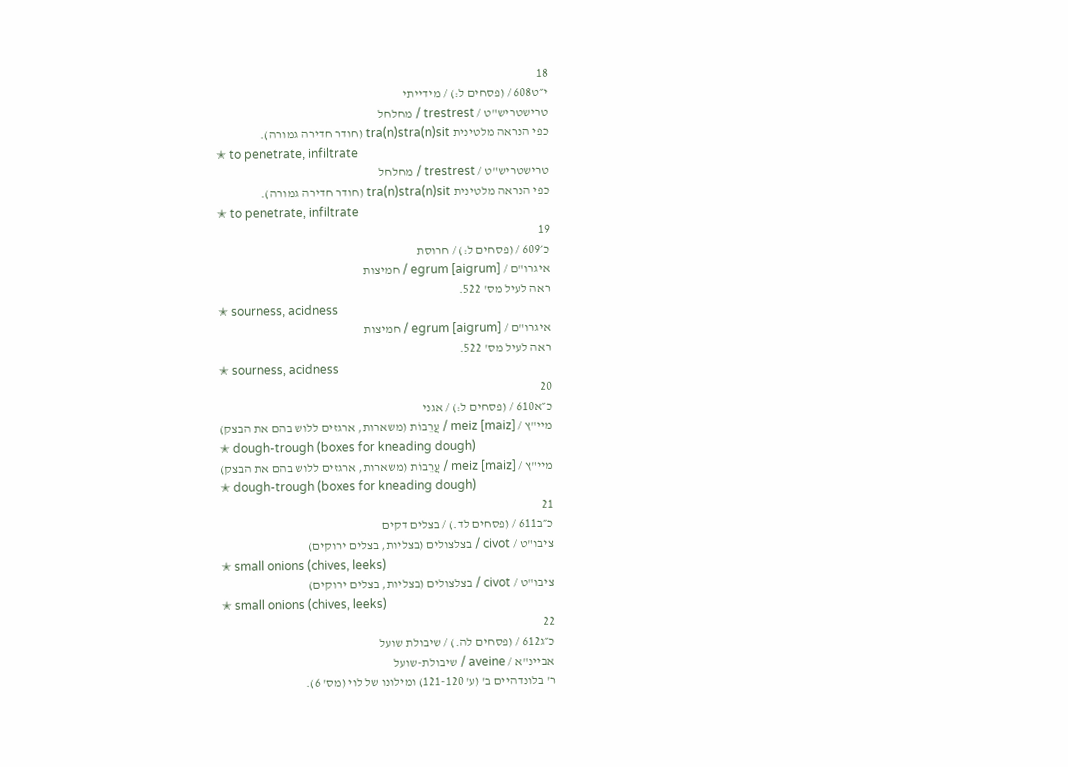18
י״ט608 / (פסחים ל:) / מידייתי
טרישטריש"ט / trestrest / מחלחל
כפי הנראה מלטינית tra(n)stra(n)sit (חודר חדירה גמורה).
✭ to penetrate, infiltrate
טרישטריש"ט / trestrest / מחלחל
כפי הנראה מלטינית tra(n)stra(n)sit (חודר חדירה גמורה).
✭ to penetrate, infiltrate
19
כ׳609 / (פסחים ל:) / חרוסת
איגרו"ם / egrum [aigrum] / חמיצות
ראה לעיל מס' 522.
✭ sourness, acidness
איגרו"ם / egrum [aigrum] / חמיצות
ראה לעיל מס' 522.
✭ sourness, acidness
20
כ״א610 / (פסחים ל:) / אגני
מיי"ץ / meiz [maiz] / עֲרֵבוֹת (משארות, ארגזים ללוש בהם את הבצק)
✭ dough-trough (boxes for kneading dough)
מיי"ץ / meiz [maiz] / עֲרֵבוֹת (משארות, ארגזים ללוש בהם את הבצק)
✭ dough-trough (boxes for kneading dough)
21
כ״ב611 / (פסחים לד.) / בצלים דקים
ציבו"ט / civot / בצלצולים (בצליות, בצלים ירוקים)
✭ small onions (chives, leeks)
ציבו"ט / civot / בצלצולים (בצליות, בצלים ירוקים)
✭ small onions (chives, leeks)
22
כ״ג612 / (פסחים לה.) / שיבולת שועל
אביינ"א / aveine / שיבולת-שועל
ר' בלונדהיים ב' (ע' 121-120) ומילונו של לוי (מס' 6).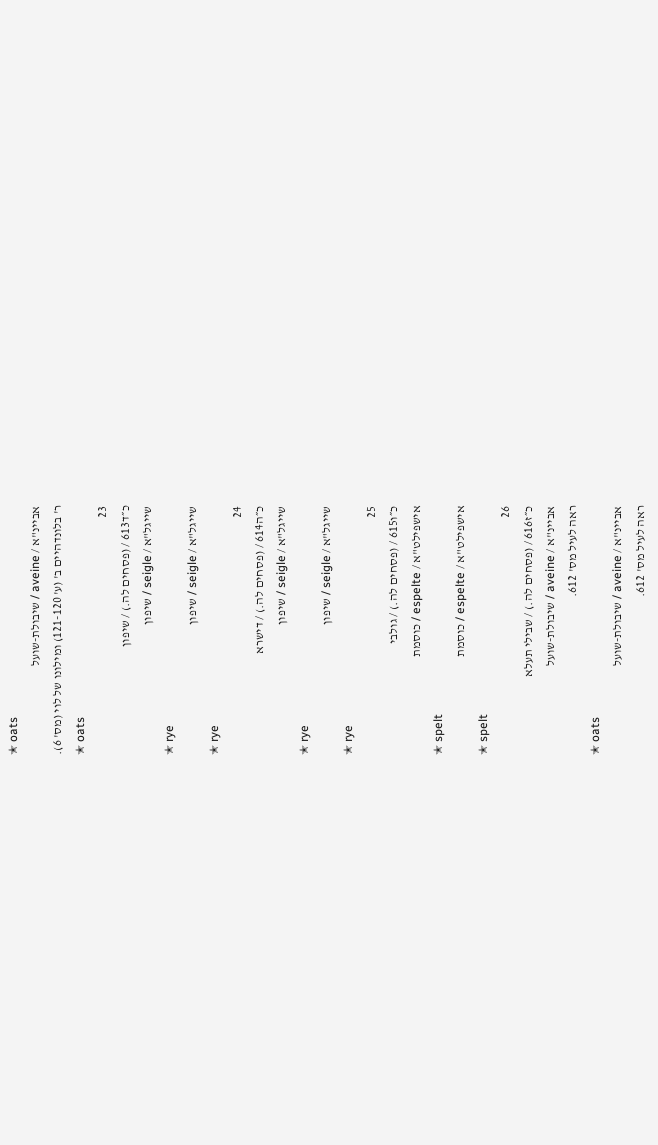✭ oats
אביינ"א / aveine / שיבולת-שועל
ר' בלונדהיים ב' (ע' 121-120) ומילונו של לוי (מס' 6).
✭ oats
23
כ״ד613 / (פסחים לה.) / שיפון
שייגל"א / seigle / שיפון
✭ rye
שייגל"א / seigle / שיפון
✭ rye
24
כ״ה614 / (פסחים לה.) / דישרא
שייגל"א / seigle / שיפון
✭ rye
שייגל"א / seigle / שיפון
✭ rye
25
כ״ו615 / (פסחים לה.) / גולבי
אישפילט"א / espelte / כוסמת
✭ spelt
אישפילט"א / espelte / כוסמת
✭ spelt
26
כ״ז616 / (פסחים לה.) / שבילי תעלא
אביינ"א / aveine / שיבולת-שועל
ראה לעיל מס' 612.
✭ oats
אביינ"א / aveine / שיבולת-שועל
ראה לעיל מס' 612.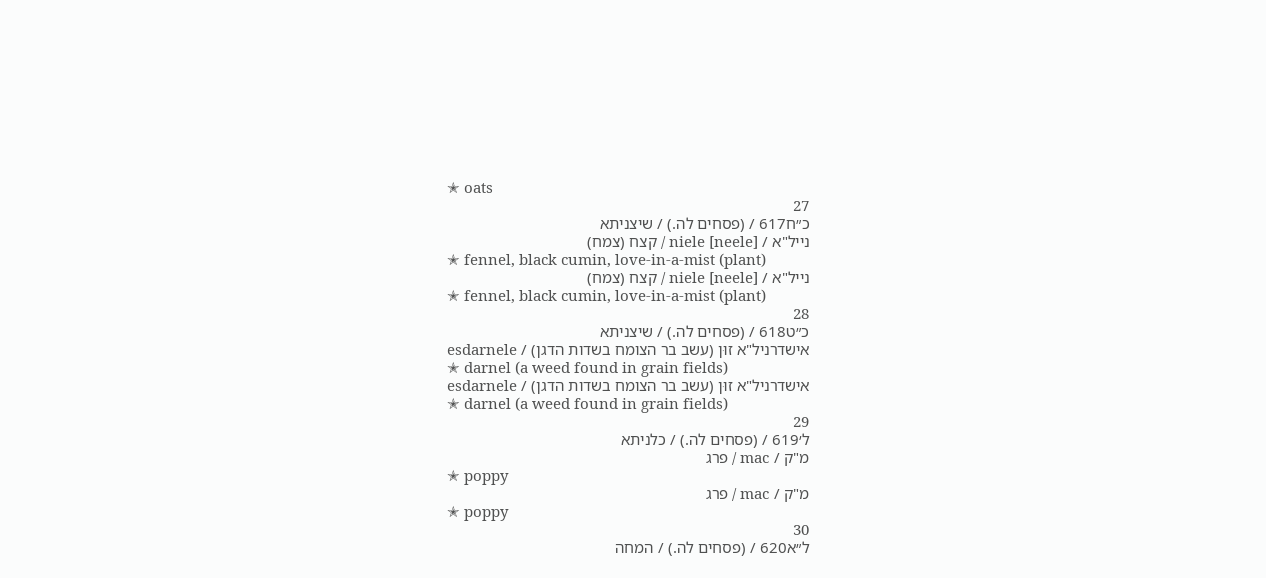✭ oats
27
כ״ח617 / (פסחים לה.) / שיצניתא
נייל"א / niele [neele] / קצח (צמח)
✭ fennel, black cumin, love-in-a-mist (plant)
נייל"א / niele [neele] / קצח (צמח)
✭ fennel, black cumin, love-in-a-mist (plant)
28
כ״ט618 / (פסחים לה.) / שיצניתא
אישדרניל"א זוּן (עשב בר הצומח בשדות הדגן) / esdarnele
✭ darnel (a weed found in grain fields)
אישדרניל"א זוּן (עשב בר הצומח בשדות הדגן) / esdarnele
✭ darnel (a weed found in grain fields)
29
ל׳619 / (פסחים לה.) / כלניתא
מ"ק / mac / פרג
✭ poppy
מ"ק / mac / פרג
✭ poppy
30
ל״א620 / (פסחים לה.) / המחה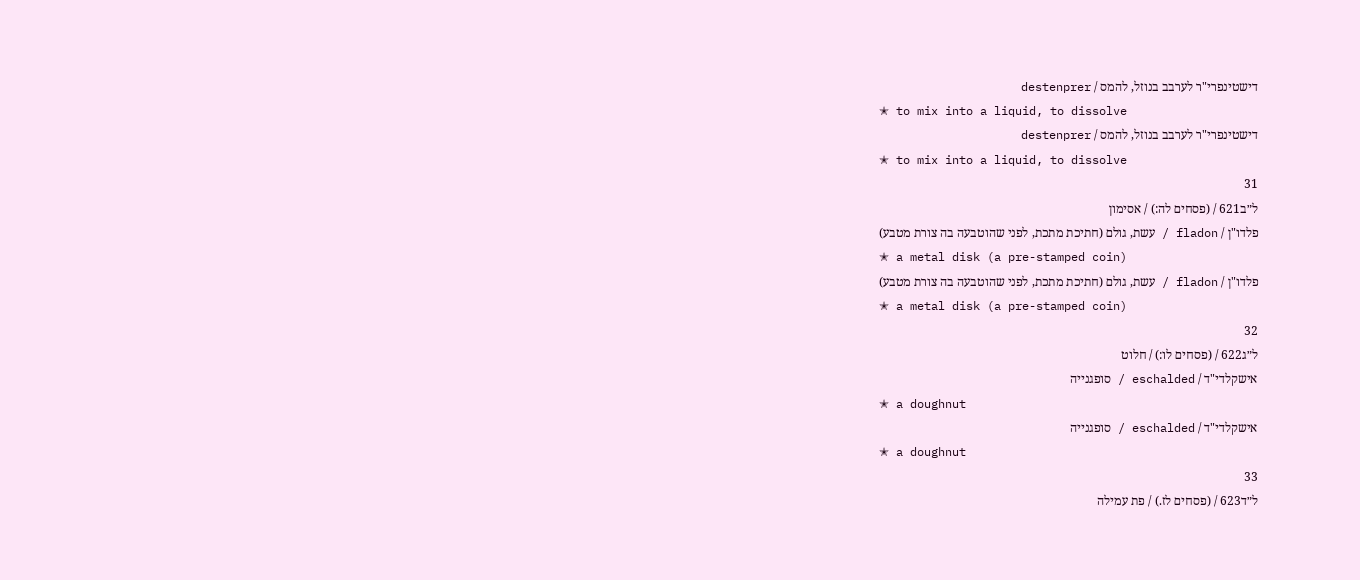דישטינפרי"ר לערבב בנוזל, להמס / destenprer
✭ to mix into a liquid, to dissolve
דישטינפרי"ר לערבב בנוזל, להמס / destenprer
✭ to mix into a liquid, to dissolve
31
ל״ב621 / (פסחים לה:) / אסימון
פלדו"ן / fladon / עשת, גולם (חתיכת מתכת, לפני שהוטבעה בה צורת מטבע)
✭ a metal disk (a pre-stamped coin)
פלדו"ן / fladon / עשת, גולם (חתיכת מתכת, לפני שהוטבעה בה צורת מטבע)
✭ a metal disk (a pre-stamped coin)
32
ל״ג622 / (פסחים לו:) / חלוט
אישקלדי"ד / eschalded / סופגנייה
✭ a doughnut
אישקלדי"ד / eschalded / סופגנייה
✭ a doughnut
33
ל״ד623 / (פסחים לז.) / פת עמילה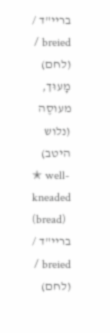בריי"ד / breied / (לחם) מָעוּך, מעוסֶה (נלוש היטב)
✭ well-kneaded (bread)
בריי"ד / breied / (לחם)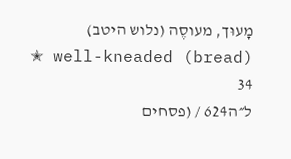מָעוּך, מעוסֶה (נלוש היטב)
✭ well-kneaded (bread)
34
ל״ה624 / (פסחים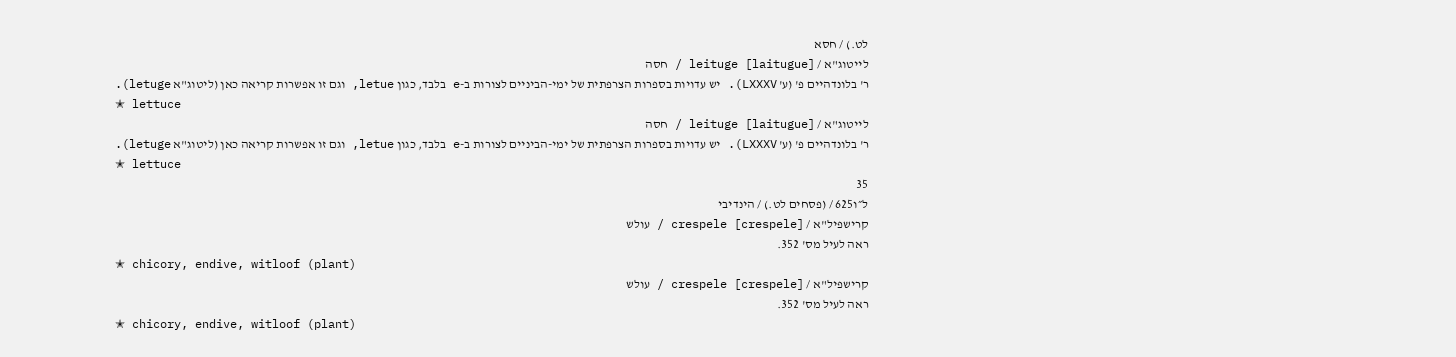לט.) / חסא
לייטוג"א / leituge [laitugue] / חסה
ר' בלונדהיים פ' (ע' LXXXV). יש עדויות בספרות הצרפתית של ימי-הביניים לצורות ב-e בלבד, כגון letue, וגם זו אפשרות קריאה כאן (ליטוג"א letuge).
✭ lettuce
לייטוג"א / leituge [laitugue] / חסה
ר' בלונדהיים פ' (ע' LXXXV). יש עדויות בספרות הצרפתית של ימי-הביניים לצורות ב-e בלבד, כגון letue, וגם זו אפשרות קריאה כאן (ליטוג"א letuge).
✭ lettuce
35
ל״ו625 / (פסחים לט.) / הינדיבי
קרישפיל"א / crespele [crespele] / עולש
ראה לעיל מס' 352.
✭ chicory, endive, witloof (plant)
קרישפיל"א / crespele [crespele] / עולש
ראה לעיל מס' 352.
✭ chicory, endive, witloof (plant)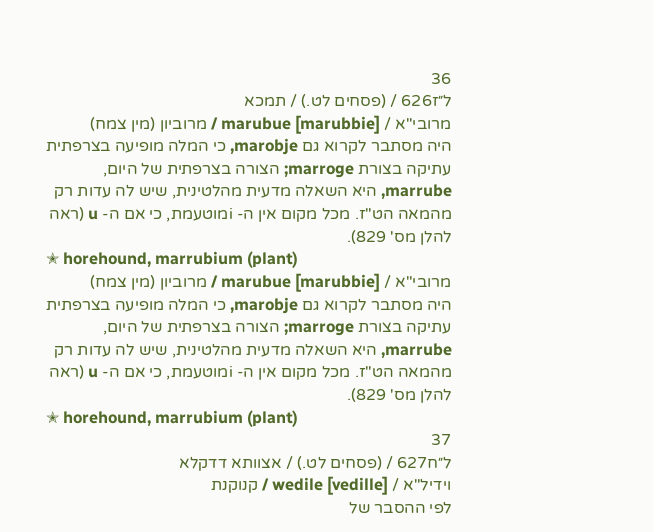36
ל״ז626 / (פסחים לט.) / תמכא
מרובי"א / marubue [marubbie] / מרוביון (מין צמח)
היה מסתבר לקרוא גם marobje, כי המלה מופיעה בצרפתית עתיקה בצורת marroge; הצורה בצרפתית של היום, marrube, היא השאלה מדעית מהלטינית, שיש לה עדות רק מהמאה הט"ז. מכל מקום אין ה- iמוטעמת, כי אם ה- u (ראה להלן מס' 829).
✭ horehound, marrubium (plant)
מרובי"א / marubue [marubbie] / מרוביון (מין צמח)
היה מסתבר לקרוא גם marobje, כי המלה מופיעה בצרפתית עתיקה בצורת marroge; הצורה בצרפתית של היום, marrube, היא השאלה מדעית מהלטינית, שיש לה עדות רק מהמאה הט"ז. מכל מקום אין ה- iמוטעמת, כי אם ה- u (ראה להלן מס' 829).
✭ horehound, marrubium (plant)
37
ל״ח627 / (פסחים לט.) / אצוותא דדקלא
וידיל"א / wedile [vedille] / קנוקנת
לפי ההסבר של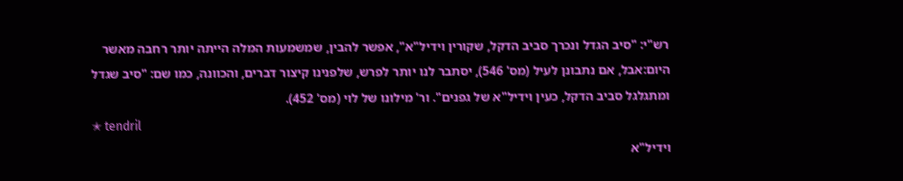רש"י: "סיב הגדל ונכרך סביב הדקל, שקורין וידיל"א", אפשר להבין, שמשמעות המלה הייתה יותר רחבה מאשר היום:אבל, אם נתבונן לעיל (מס' 546), יסתבר לנו יותר לפרש, שלפנינו קיצור דברים, והכוונה, כמו שם: "סיב שגדל ומתגלגל סביב הדקל, כעין וידיל"א של גפנים". ור' מילונו של לוי (מס' 452).
✭ tendril
וידיל"א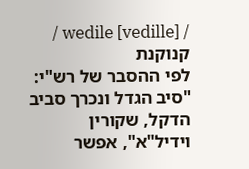/ wedile [vedille] / קנוקנת
לפי ההסבר של רש"י: "סיב הגדל ונכרך סביב הדקל, שקורין וידיל"א", אפשר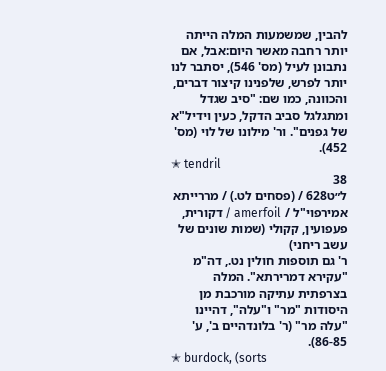להבין, שמשמעות המלה הייתה יותר רחבה מאשר היום:אבל, אם נתבונן לעיל (מס' 546), יסתבר לנו יותר לפרש, שלפנינו קיצור דברים, והכוונה, כמו שם: "סיב שגדל ומתגלגל סביב הדקל, כעין וידיל"א של גפנים". ור' מילונו של לוי (מס' 452).
✭ tendril
38
ל״ט628 / (פסחים לט.) / מררייתא
אמירפוי"ל / amerfoil / דקורית, פעפועין, קקולי (שמות שונים של עשב ריחני)
ר' גם תוספות חולין נט., דה"מ "עקירא דמרירתא". המלה בצרפתית עתיקה מורכבת מן היסודות "מר" ו"עלה", דהיינו "עלה מר" (ר' בלונדהיים ב', ע' 86-85).
✭ burdock, (sorts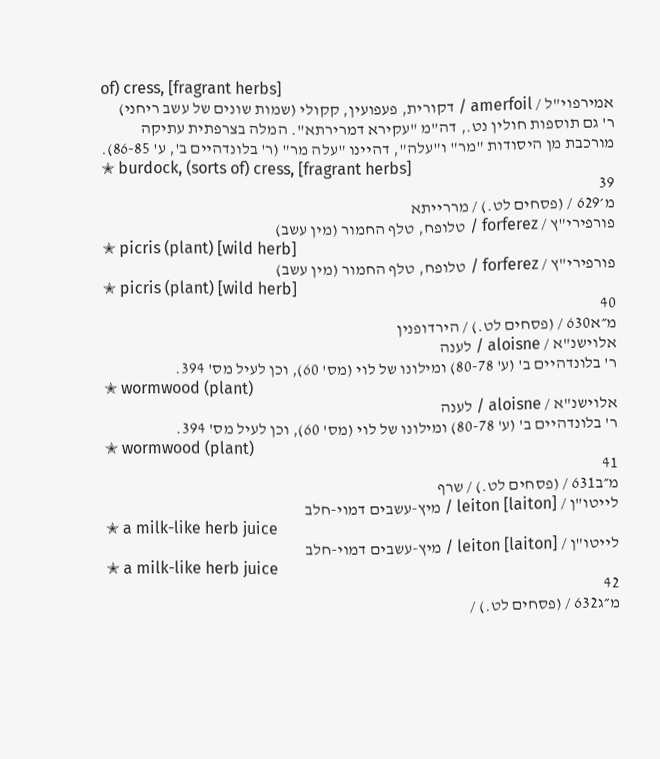of) cress, [fragrant herbs]
אמירפוי"ל / amerfoil / דקורית, פעפועין, קקולי (שמות שונים של עשב ריחני)
ר' גם תוספות חולין נט., דה"מ "עקירא דמרירתא". המלה בצרפתית עתיקה מורכבת מן היסודות "מר" ו"עלה", דהיינו "עלה מר" (ר' בלונדהיים ב', ע' 86-85).
✭ burdock, (sorts of) cress, [fragrant herbs]
39
מ׳629 / (פסחים לט.) / מררייתא
פורפירי"ץ / forferez / טלופח, טלף החמור (מין עשב)
✭ picris (plant) [wild herb]
פורפירי"ץ / forferez / טלופח, טלף החמור (מין עשב)
✭ picris (plant) [wild herb]
40
מ״א630 / (פסחים לט.) / הירדופנין
אלוישנ"א / aloisne / לענה
ר' בלונדהיים ב' (ע' 80-78) ומילונו של לוי (מס' 60), וכן לעיל מס' 394.
✭ wormwood (plant)
אלוישנ"א / aloisne / לענה
ר' בלונדהיים ב' (ע' 80-78) ומילונו של לוי (מס' 60), וכן לעיל מס' 394.
✭ wormwood (plant)
41
מ״ב631 / (פסחים לט.) / שרף
לייטו"ן / leiton [laiton] / מיץ-עשבים דמוי-חלב
✭ a milk-like herb juice
לייטו"ן / leiton [laiton] / מיץ-עשבים דמוי-חלב
✭ a milk-like herb juice
42
מ״ג632 / (פסחים לט.) /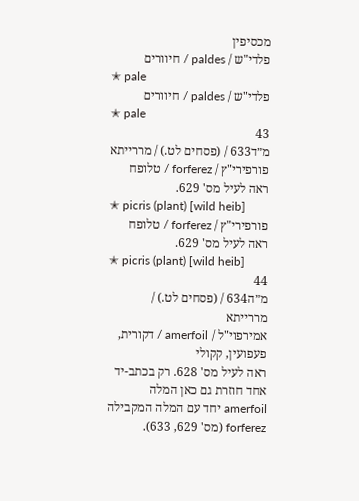מכסיפין
פלדי"ש / paldes / חיוורים
✭ pale
פלדי"ש / paldes / חיוורים
✭ pale
43
מ״ד633 / (פסחים לט.) / מררייתא
פורפירי"ץ / forferez / טלופח
ראה לעיל מס' 629.
✭ picris (plant) [wild heib]
פורפירי"ץ / forferez / טלופח
ראה לעיל מס' 629.
✭ picris (plant) [wild heib]
44
מ״ה634 / (פסחים לט.) / מררייתא
אמירפוי"ל / amerfoil / דקורית, פעפועין, קקולי
ראה לעיל מס' 628. רק בכתב-יד אחד חוזרת גם כאן המלה amerfoil יחד עם המלה המקבילה forferez (מס' 629, 633).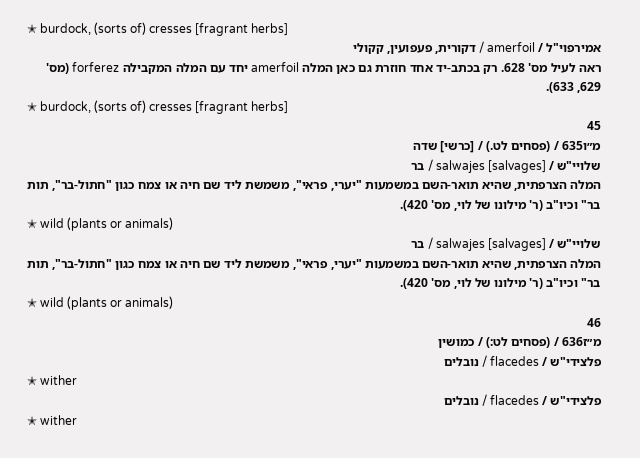✭ burdock, (sorts of) cresses [fragrant herbs]
אמירפוי"ל / amerfoil / דקורית, פעפועין, קקולי
ראה לעיל מס' 628. רק בכתב-יד אחד חוזרת גם כאן המלה amerfoil יחד עם המלה המקבילה forferez (מס' 629, 633).
✭ burdock, (sorts of) cresses [fragrant herbs]
45
מ״ו635 / (פסחים לט.) / [כרשי] שדה
שלויי"ש / salwajes [salvages] / בר
המלה הצרפתית, שהיא תואר-השם במשמעות "יערי, פראי", משמשת ליד שם חיה או צמח כגון "חתול-בר", תות בר" וכיו"ב (ר' מילונו של לוי, מס' 420).
✭ wild (plants or animals)
שלויי"ש / salwajes [salvages] / בר
המלה הצרפתית, שהיא תואר-השם במשמעות "יערי, פראי", משמשת ליד שם חיה או צמח כגון "חתול-בר", תות בר" וכיו"ב (ר' מילונו של לוי, מס' 420).
✭ wild (plants or animals)
46
מ״ז636 / (פסחים לט:) / כמושין
פלצידי"ש / flacedes / נובלים
✭ wither
פלצידי"ש / flacedes / נובלים
✭ wither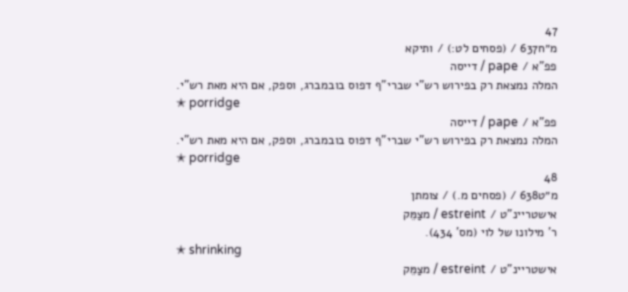47
מ״ח637 / (פסחים לט:) / ותיקא
פפ"א / pape / דייסה
המלה נמצאת רק בפירוש רש"י שברי"ף דפוס בובמברג, וספק, אם היא מאת רש"י.
✭ porridge
פפ"א / pape / דייסה
המלה נמצאת רק בפירוש רש"י שברי"ף דפוס בובמברג, וספק, אם היא מאת רש"י.
✭ porridge
48
מ״ט638 / (פסחים מ.) / צומתן
אישטריינ"ט / estreint / מצַמֵּק
ר' מילונו של לוי (מס' 434).
✭ shrinking
אישטריינ"ט / estreint / מצַמֵּק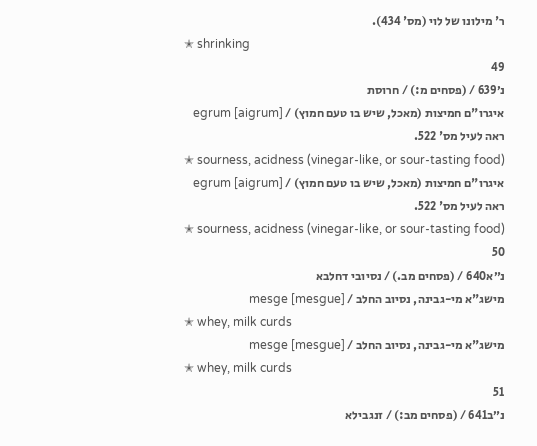ר' מילונו של לוי (מס' 434).
✭ shrinking
49
נ׳639 / (פסחים מ:) / חרוסת
איגרו"ם חמיצות (מאכל, שיש בו טעם חמוץ) / egrum [aigrum]
ראה לעיל מס' 522.
✭ sourness, acidness (vinegar-like, or sour-tasting food)
איגרו"ם חמיצות (מאכל, שיש בו טעם חמוץ) / egrum [aigrum]
ראה לעיל מס' 522.
✭ sourness, acidness (vinegar-like, or sour-tasting food)
50
נ״א640 / (פסחים מב.) / נסיובי דחלבא
מישג"א מי-גבינה, נסיוב החלב / mesge [mesgue]
✭ whey, milk curds
מישג"א מי-גבינה, נסיוב החלב / mesge [mesgue]
✭ whey, milk curds
51
נ״ב641 / (פסחים מב:) / זנגבילא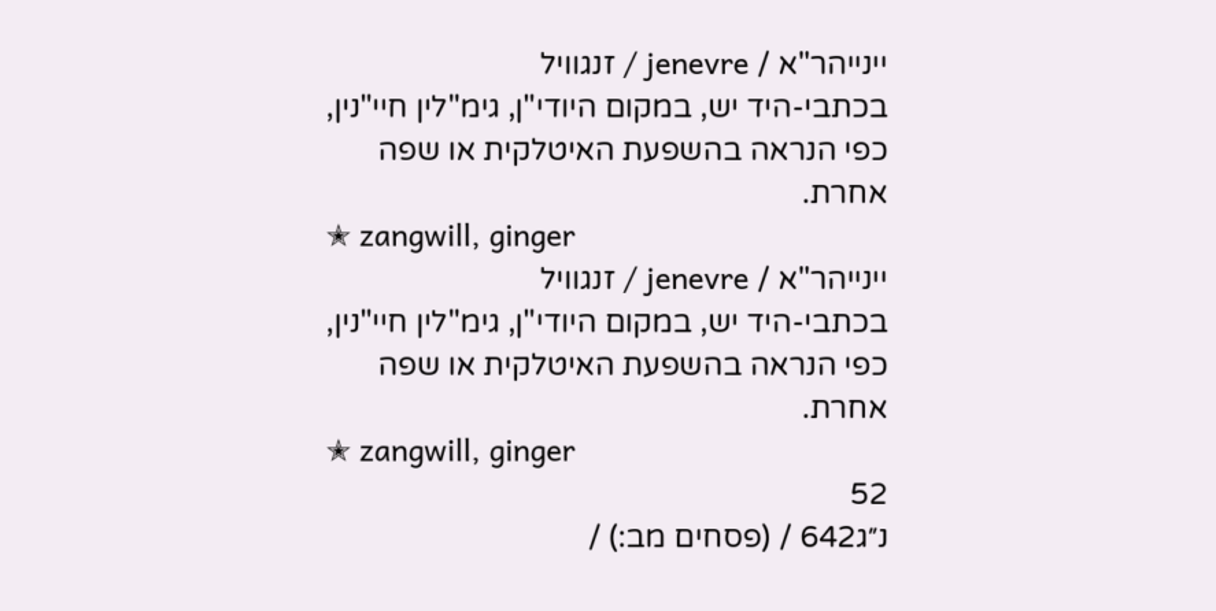יינייהר"א / jenevre / זנגוויל
בכתבי-היד יש, במקום היודי"ן, גימ"לין חיי"נין, כפי הנראה בהשפעת האיטלקית או שפה אחרת.
✭ zangwill, ginger
יינייהר"א / jenevre / זנגוויל
בכתבי-היד יש, במקום היודי"ן, גימ"לין חיי"נין, כפי הנראה בהשפעת האיטלקית או שפה אחרת.
✭ zangwill, ginger
52
נ״ג642 / (פסחים מב:) /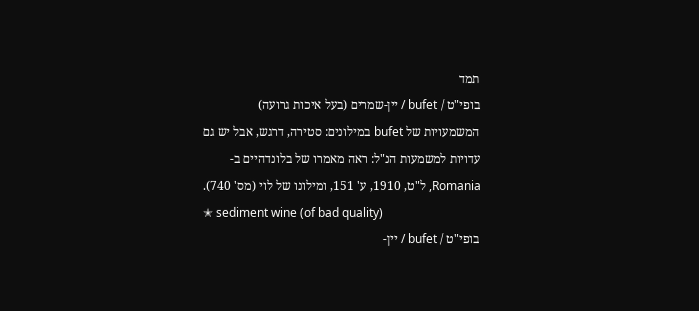תמד
בופי"ט / bufet / יין-שמרים (בעל איכות גרועה)
המשמעויות של bufet במילונים: סטירה, דרגש, אבל יש גם עדויות למשמעות הנ"ל: ראה מאמרו של בלונדהיים ב-Romania, ל"ט, 1910, ע' 151, ומילונו של לוי (מס' 740).
✭ sediment wine (of bad quality)
בופי"ט / bufet / יין-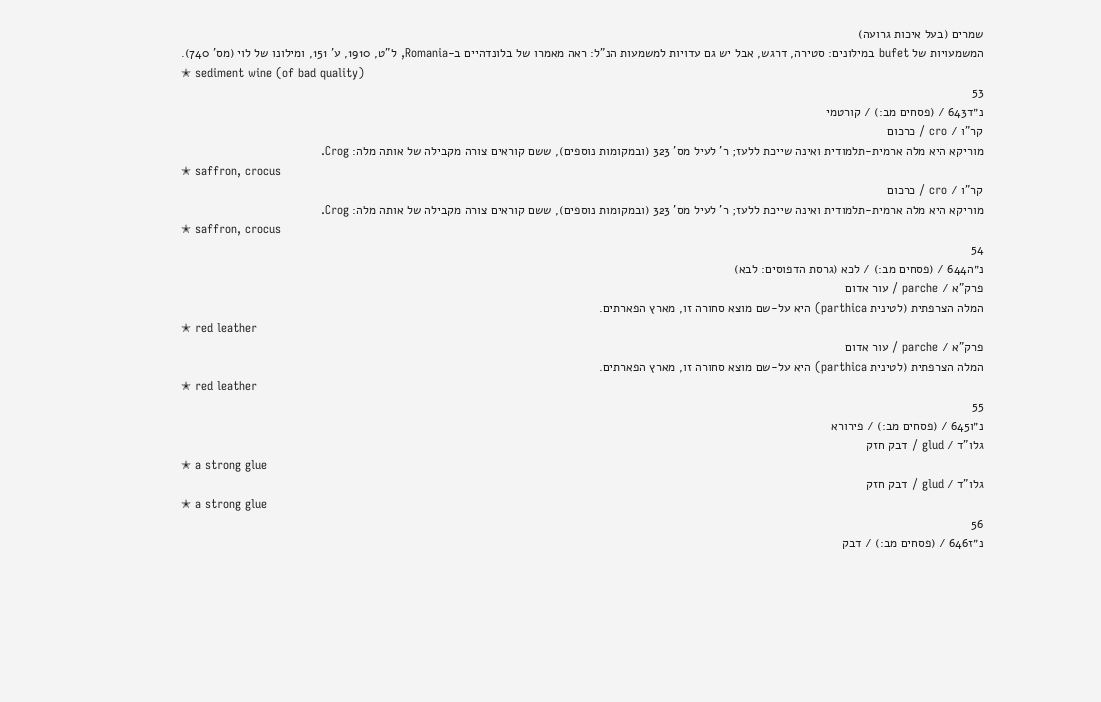שמרים (בעל איכות גרועה)
המשמעויות של bufet במילונים: סטירה, דרגש, אבל יש גם עדויות למשמעות הנ"ל: ראה מאמרו של בלונדהיים ב-Romania, ל"ט, 1910, ע' 151, ומילונו של לוי (מס' 740).
✭ sediment wine (of bad quality)
53
נ״ד643 / (פסחים מב:) / קורטמי
קר"ו / cro / כרכום
מוריקא היא מלה ארמית-תלמודית ואינה שייכת ללעז; ר' לעיל מס' 323 (ובמקומות נוספים), ששם קוראים צורה מקבילה של אותה מלה: Crog.
✭ saffron, crocus
קר"ו / cro / כרכום
מוריקא היא מלה ארמית-תלמודית ואינה שייכת ללעז; ר' לעיל מס' 323 (ובמקומות נוספים), ששם קוראים צורה מקבילה של אותה מלה: Crog.
✭ saffron, crocus
54
נ״ה644 / (פסחים מב:) / לכא (גרסת הדפוסים: לבא)
פרק"א / parche / עור אדום
המלה הצרפתית (לטינית parthica) היא על-שם מוצא סחורה זו, מארץ הפארתים.
✭ red leather
פרק"א / parche / עור אדום
המלה הצרפתית (לטינית parthica) היא על-שם מוצא סחורה זו, מארץ הפארתים.
✭ red leather
55
נ״ו645 / (פסחים מב:) / פירורא
גלו"ד / glud / דבק חזק
✭ a strong glue
גלו"ד / glud / דבק חזק
✭ a strong glue
56
נ״ז646 / (פסחים מב:) / דבק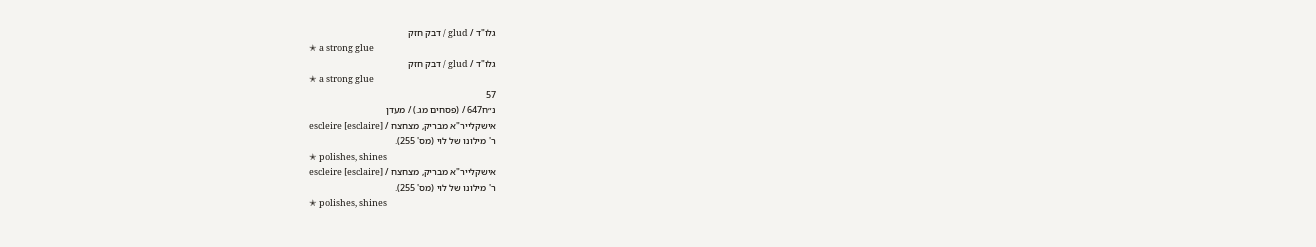גלו"ד / glud / דבק חזק
✭ a strong glue
גלו"ד / glud / דבק חזק
✭ a strong glue
57
נ״ח647 / (פסחים מג.) / מעדן
אישקלייר"א מבריק, מצחצח / escleire [esclaire]
ר' מילונו של לוי (מס' 255).
✭ polishes, shines
אישקלייר"א מבריק, מצחצח / escleire [esclaire]
ר' מילונו של לוי (מס' 255).
✭ polishes, shines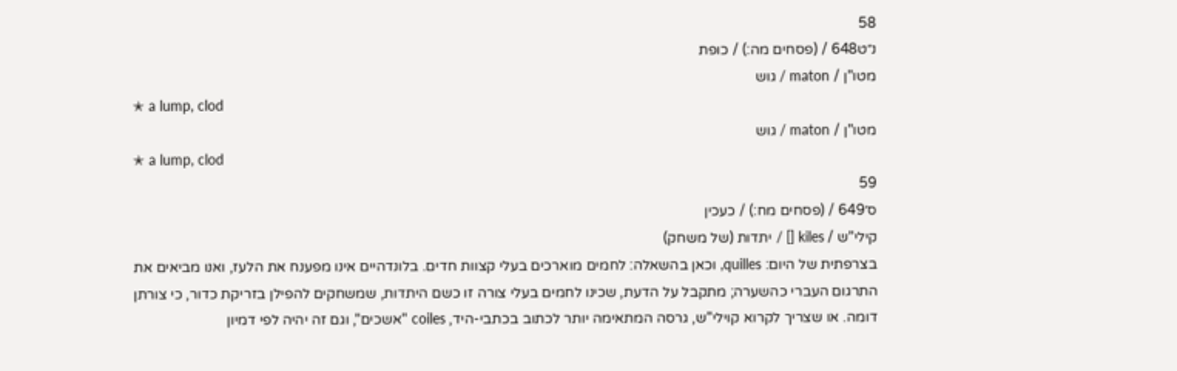58
נ״ט648 / (פסחים מה:) / כופת
מטו"ן / maton / גוש
✭ a lump, clod
מטו"ן / maton / גוש
✭ a lump, clod
59
ס׳649 / (פסחים מח:) / כעכין
קילי"ש / kiles [] / יתדות (של משחק)
בצרפתית של היום: quilles, וכאן בהשאלה: לחמים מוארכים בעלי קצוות חדים. בלונדהיים אינו מפענח את הלעז, ואנו מביאים את התרגום העברי כהשערה; מתקבל על הדעת, שכינו לחמים בעלי צורה זו כשם היתדות, שמשחקים להפילן בזריקת כדור, כי צורתן דומה. או שצריך לקרוא קוילי"ש, גרסה המתאימה יותר לכתוב בכתבי-היד, coiles "אשכים", וגם זה יהיה לפי דמיון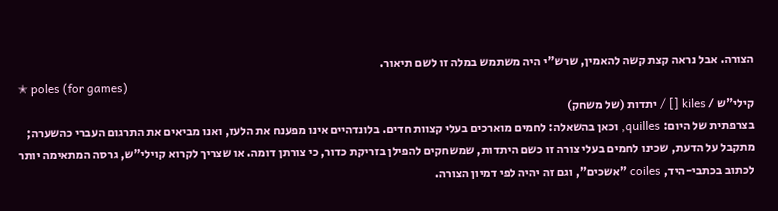הצורה. אבל נראה קצת קשה להאמין, שרש"י היה משתמש במלה זו לשם תיאור.
✭ poles (for games)
קילי"ש / kiles [] / יתדות (של משחק)
בצרפתית של היום: quilles, וכאן בהשאלה: לחמים מוארכים בעלי קצוות חדים. בלונדהיים אינו מפענח את הלעז, ואנו מביאים את התרגום העברי כהשערה; מתקבל על הדעת, שכינו לחמים בעלי צורה זו כשם היתדות, שמשחקים להפילן בזריקת כדור, כי צורתן דומה. או שצריך לקרוא קוילי"ש, גרסה המתאימה יותר לכתוב בכתבי-היד, coiles "אשכים", וגם זה יהיה לפי דמיון הצורה.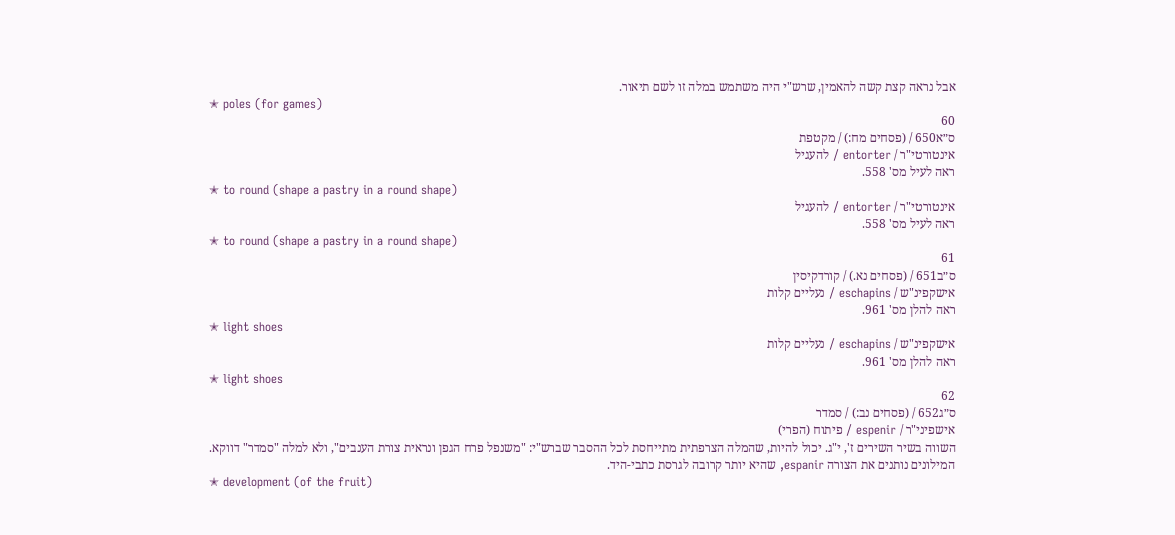אבל נראה קצת קשה להאמין, שרש"י היה משתמש במלה זו לשם תיאור.
✭ poles (for games)
60
ס״א650 / (פסחים מח:) / מקטפת
אינטורטי"ר / entorter / להעגיל
ראה לעיל מס' 558.
✭ to round (shape a pastry in a round shape)
אינטורטי"ר / entorter / להעגיל
ראה לעיל מס' 558.
✭ to round (shape a pastry in a round shape)
61
ס״ב651 / (פסחים נא.) / קורדקיסין
אישקפינ"ש / eschapins / נעליים קלות
ראה להלן מס' 961.
✭ light shoes
אישקפינ"ש / eschapins / נעליים קלות
ראה להלן מס' 961.
✭ light shoes
62
ס״ג652 / (פסחים נב:) / סמדר
אישפיני"ר / espenir / פיתוח (הפרי)
השווה בשיר השירים ז', י"ג. יכול להיות, שהמלה הצרפתית מתייחסת לכל ההסבר שברש"י: "משנפל פרח הגפן ונראית צורת הענבים", ולא למלה "סמדר" דווקא. המילונים נותנים את הצורה espanir, שהיא יותר קרובה לגרסת כתבי-היד.
✭ development (of the fruit)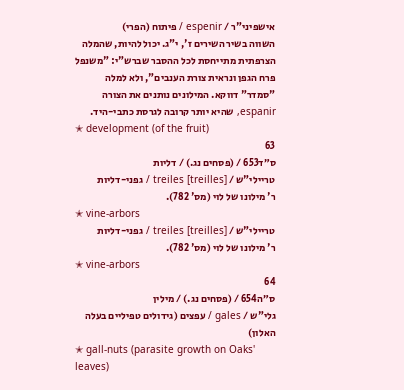אישפיני"ר / espenir / פיתוח (הפרי)
השווה בשיר השירים ז', י"ג. יכול להיות, שהמלה הצרפתית מתייחסת לכל ההסבר שברש"י: "משנפל פרח הגפן ונראית צורת הענבים", ולא למלה "סמדר" דווקא. המילונים נותנים את הצורה espanir, שהיא יותר קרובה לגרסת כתבי-היד.
✭ development (of the fruit)
63
ס״ד653 / (פסחים נג.) / דליות
טריילי"ש / treiles [treilles] / גפני-דליות
ר' מילונו של לוי (מס' 782).
✭ vine-arbors
טריילי"ש / treiles [treilles] / גפני-דליות
ר' מילונו של לוי (מס' 782).
✭ vine-arbors
64
ס״ה654 / (פסחים נג.) / מילין
גלי"ש / gales / עפצים (גידולים טפיליים בעלה האלון)
✭ gall-nuts (parasite growth on Oaks' leaves)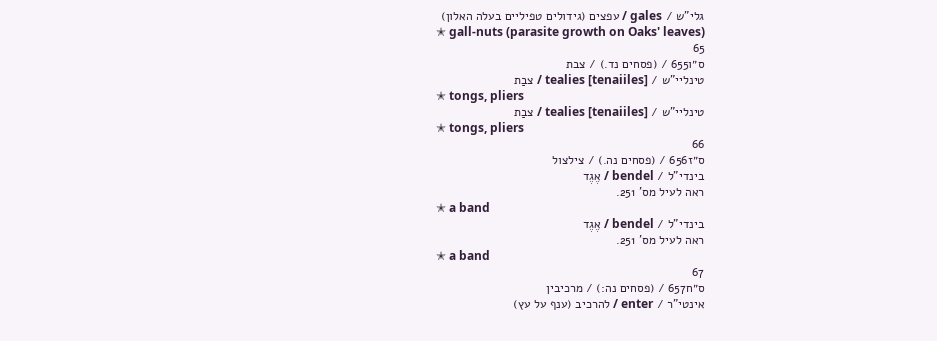גלי"ש / gales / עפצים (גידולים טפיליים בעלה האלון)
✭ gall-nuts (parasite growth on Oaks' leaves)
65
ס״ו655 / (פסחים נד.) / צבת
טינליי"ש / tealies [tenaiiles] / צבַת
✭ tongs, pliers
טינליי"ש / tealies [tenaiiles] / צבַת
✭ tongs, pliers
66
ס״ז656 / (פסחים נה.) / צילצול
בינדי"ל / bendel / אֶגֶד
ראה לעיל מס' 251.
✭ a band
בינדי"ל / bendel / אֶגֶד
ראה לעיל מס' 251.
✭ a band
67
ס״ח657 / (פסחים נה:) / מרכיבין
אינטי"ר / enter / להרכיב (ענף על עץ)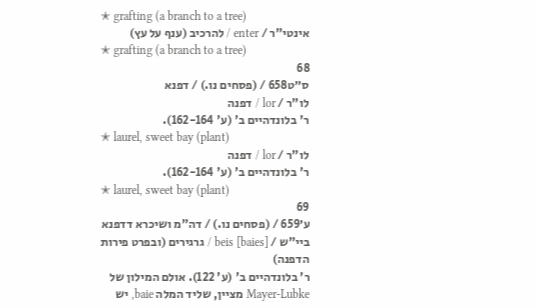✭ grafting (a branch to a tree)
אינטי"ר / enter / להרכיב (ענף על עץ)
✭ grafting (a branch to a tree)
68
ס״ט658 / (פסחים נו.) / דפנא
לו"ר / lor / דפנה
ר' בלונדהיים ב' (ע' 162-164).
✭ laurel, sweet bay (plant)
לו"ר / lor / דפנה
ר' בלונדהיים ב' (ע' 162-164).
✭ laurel, sweet bay (plant)
69
ע׳659 / (פסחים נו.) / דה"מ ושיכרא דדפנא
ביי"ש / beis [baies] / גרגירים (ובפרט פירות הדפנה)
ר' בלונדהיים ב' (ע' 122). אולם המילון של Mayer-Lubke מציין, שליד המלה baie, יש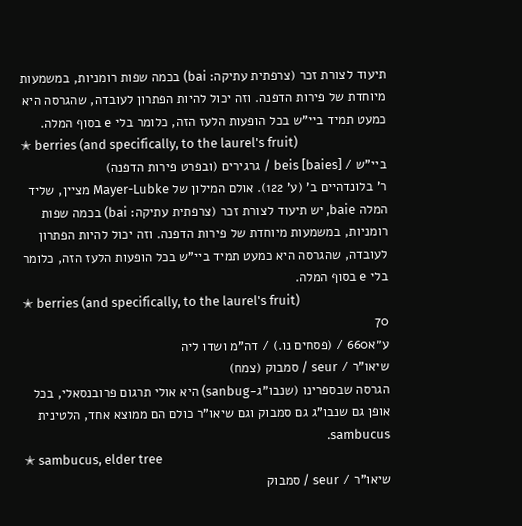תיעוד לצורת זכר (צרפתית עתיקה: bai) בכמה שפות רומניות, במשמעות מיוחדת של פירות הדפנה. וזה יכול להיות הפתרון לעובדה, שהגרסה היא כמעט תמיד ביי"ש בכל הופעות הלעז הזה, כלומר בלי e בסוף המלה.
✭ berries (and specifically, to the laurel's fruit)
ביי"ש / beis [baies] / גרגירים (ובפרט פירות הדפנה)
ר' בלונדהיים ב' (ע' 122). אולם המילון של Mayer-Lubke מציין, שליד המלה baie, יש תיעוד לצורת זכר (צרפתית עתיקה: bai) בכמה שפות רומניות, במשמעות מיוחדת של פירות הדפנה. וזה יכול להיות הפתרון לעובדה, שהגרסה היא כמעט תמיד ביי"ש בכל הופעות הלעז הזה, כלומר בלי e בסוף המלה.
✭ berries (and specifically, to the laurel's fruit)
70
ע״א660 / (פסחים נו.) / דה"מ ושדו ליה
שיאו"ר / seur / סמבוק (צמח)
הגרסה שבספרינו (שנבו"ג-sanbug) היא אולי תרגום פרובנסאלי, בכל אופן גם שנבו"ג גם סמבוק וגם שיאו"ר כולם הם ממוצא אחד, הלטינית sambucus.
✭ sambucus, elder tree
שיאו"ר / seur / סמבוק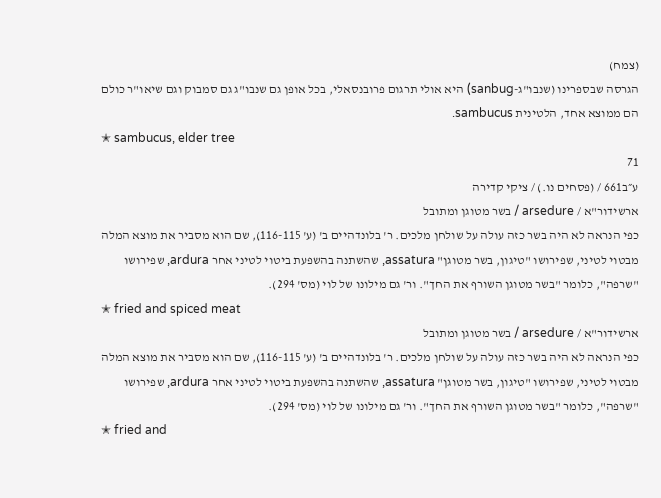(צמח)
הגרסה שבספרינו (שנבו"ג-sanbug) היא אולי תרגום פרובנסאלי, בכל אופן גם שנבו"ג גם סמבוק וגם שיאו"ר כולם הם ממוצא אחד, הלטינית sambucus.
✭ sambucus, elder tree
71
ע״ב661 / (פסחים נו.) / ציקי קדירה
ארשידור"א / arsedure / בשר מטוגן ומתובל
כפי הנראה לא היה בשר כזה עולה על שולחן מלכים. ר' בלונדהיים ב' (ע' 116-115), שם הוא מסביר את מוצא המלה מבטוי לטיני, שפירושו "טיגון, בשר מטוגן" assatura, שהשתנה בהשפעת ביטוי לטיני אחר ardura, שפירושו "שרפה", כלומר "בשר מטוגן השורף את החך". ור' גם מילונו של לוי (מס' 294).
✭ fried and spiced meat
ארשידור"א / arsedure / בשר מטוגן ומתובל
כפי הנראה לא היה בשר כזה עולה על שולחן מלכים. ר' בלונדהיים ב' (ע' 116-115), שם הוא מסביר את מוצא המלה מבטוי לטיני, שפירושו "טיגון, בשר מטוגן" assatura, שהשתנה בהשפעת ביטוי לטיני אחר ardura, שפירושו "שרפה", כלומר "בשר מטוגן השורף את החך". ור' גם מילונו של לוי (מס' 294).
✭ fried and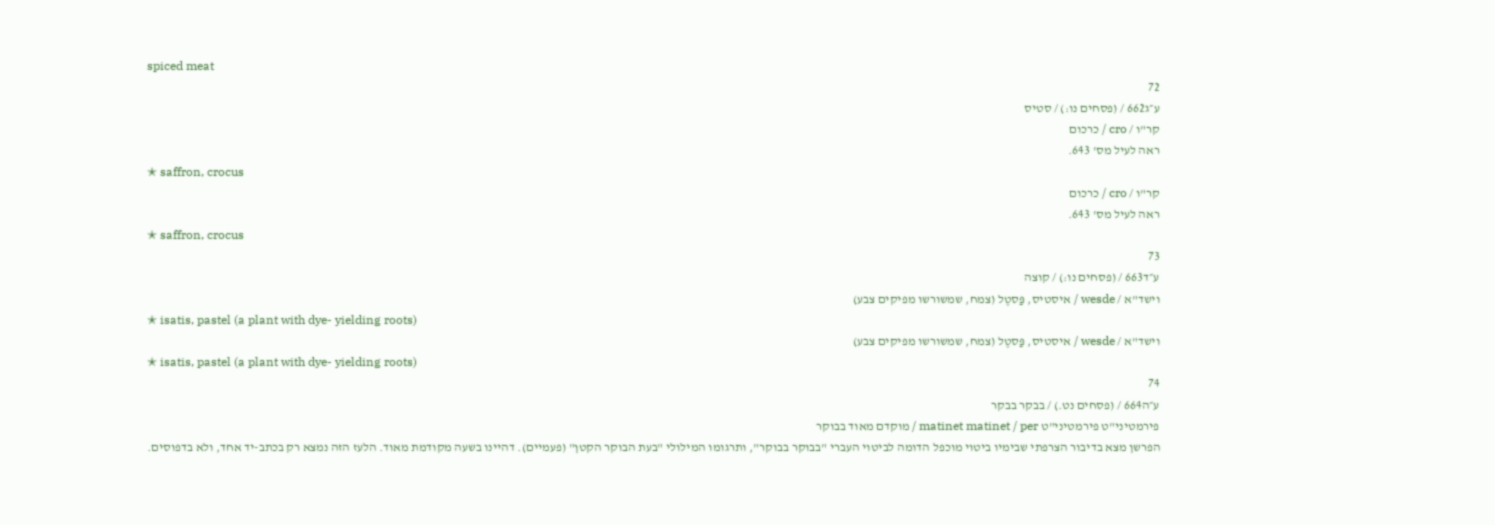spiced meat
72
ע״ג662 / (פסחים נו:) / סטיס
קר"ו / cro / כרכום
ראה לעיל מס' 643.
✭ saffron, crocus
קר"ו / cro / כרכום
ראה לעיל מס' 643.
✭ saffron, crocus
73
ע״ד663 / (פסחים נו:) / קוצה
וישד"א / wesde / איסטיס, פַּסטֶל (צמח, שמשורשו מפיקים צבע)
✭ isatis, pastel (a plant with dye- yielding roots)
וישד"א / wesde / איסטיס, פַּסטֶל (צמח, שמשורשו מפיקים צבע)
✭ isatis, pastel (a plant with dye- yielding roots)
74
ע״ה664 / (פסחים נט.) / בבקר בבקר
פירמטיני"ט פירמטיני"ט matinet matinet / per / מוקדם מאוד בבוקר
הפרשן מצא בדיבור הצרפתי שבימיו ביטוי מוכפל הדומה לביטוי העברי "בבוקר בבוקר", ותרגומו המילולי "בעת הבוקר הקטן" (פעמיים). דהיינו בשעה מקודמת מאוד. הלעז הזה נמצא רק בכתב-יד אחד, ולא בדפוסים.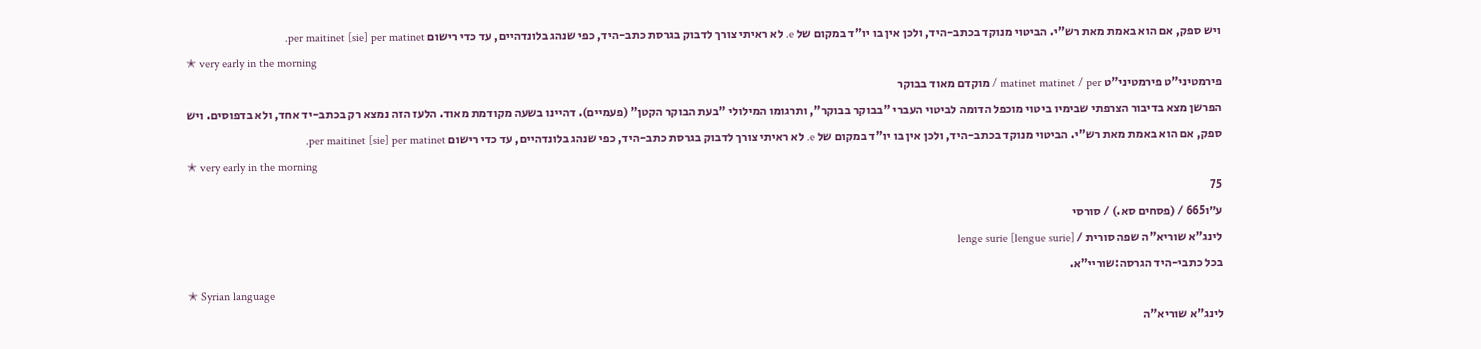ויש ספק, אם הוא באמת מאת רש"י. הביטוי מנוקד בכתב-היד, ולכן אין בו יו"ד במקום של e. לא ראיתי צורך לדבוק בגרסת כתב-היד, כפי שנהג בלונדהיים, עד כדי רישום per maitinet [sie] per matinet.
✭ very early in the morning
פירמטיני"ט פירמטיני"ט matinet matinet / per / מוקדם מאוד בבוקר
הפרשן מצא בדיבור הצרפתי שבימיו ביטוי מוכפל הדומה לביטוי העברי "בבוקר בבוקר", ותרגומו המילולי "בעת הבוקר הקטן" (פעמיים). דהיינו בשעה מקודמת מאוד. הלעז הזה נמצא רק בכתב-יד אחד, ולא בדפוסים. ויש ספק, אם הוא באמת מאת רש"י. הביטוי מנוקד בכתב-היד, ולכן אין בו יו"ד במקום של e. לא ראיתי צורך לדבוק בגרסת כתב-היד, כפי שנהג בלונדהיים, עד כדי רישום per maitinet [sie] per matinet.
✭ very early in the morning
75
ע״ו665 / (פסחים סא.) / סורסי
לינג"א שוריא"ה שפה סורית / [lengue surie] lenge surie
בכל כתבי-היד הגרסה:שוריי"א.
✭ Syrian language
לינג"א שוריא"ה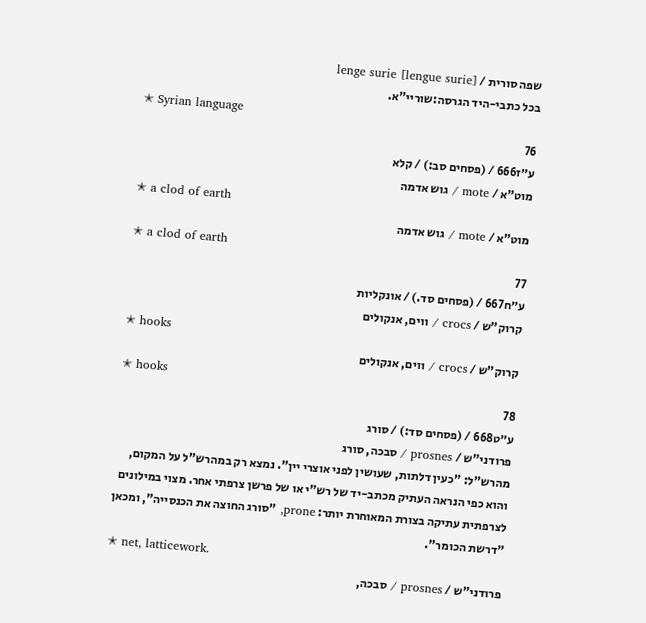שפה סורית / [lengue surie] lenge surie
בכל כתבי-היד הגרסה:שוריי"א.
✭ Syrian language
76
ע״ז666 / (פסחים סב:) / קלא
מוט"א / mote / גוש אדמה
✭ a clod of earth
מוט"א / mote / גוש אדמה
✭ a clod of earth
77
ע״ח667 / (פסחים סד.) / אונקליות
קרוק"ש / crocs / ווים, אנקולים
✭ hooks
קרוק"ש / crocs / ווים, אנקולים
✭ hooks
78
ע״ט668 / (פסחים סד:) / סורג
פרודני"ש / prosnes / סבכה, סורג
מהרש"ל: "כעין דלתות, שעושין לפני אוצרי יין". נמצא רק במהרש"ל על המקום, והוא כפי הנראה העתיק מכתב-יד של רש"י או של פרשן צרפתי אחר. מצוי במילונים לצרפתית עתיקה בצורת המאוחרת יותר: prone, "סורג החוצה את הכנסייה", ומכאן "דרשת הכומר".
✭ net, latticework.
פרודני"ש / prosnes / סבכה,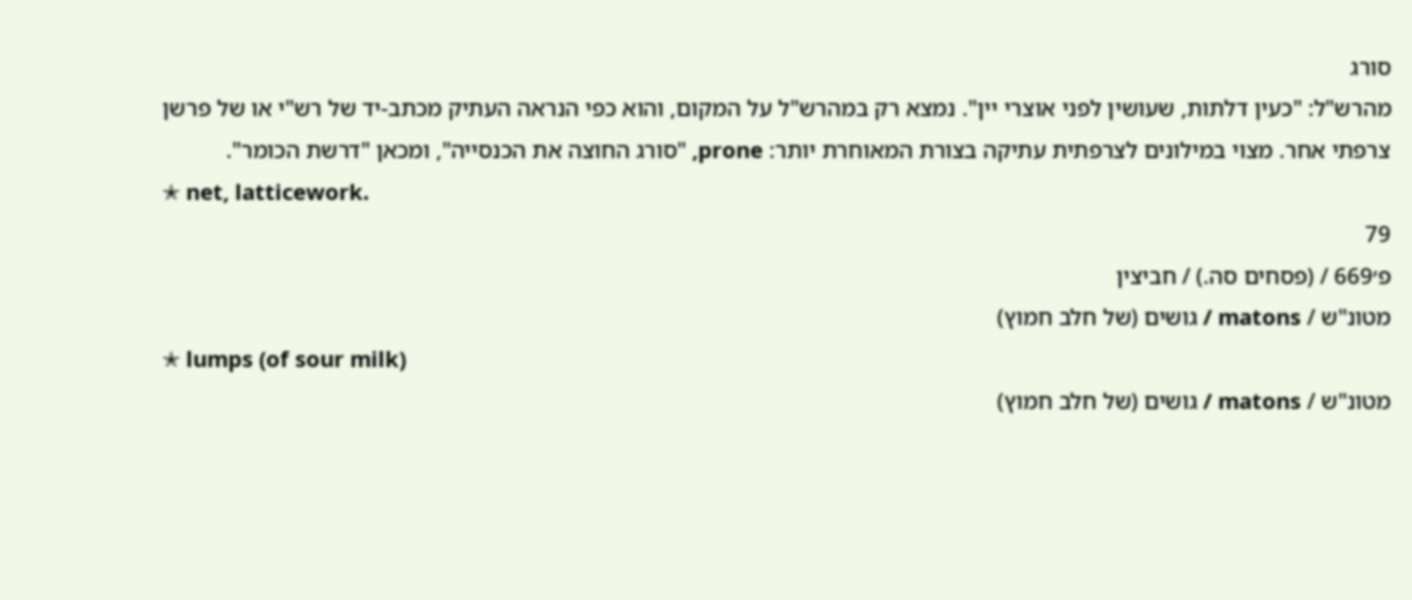סורג
מהרש"ל: "כעין דלתות, שעושין לפני אוצרי יין". נמצא רק במהרש"ל על המקום, והוא כפי הנראה העתיק מכתב-יד של רש"י או של פרשן צרפתי אחר. מצוי במילונים לצרפתית עתיקה בצורת המאוחרת יותר: prone, "סורג החוצה את הכנסייה", ומכאן "דרשת הכומר".
✭ net, latticework.
79
פ׳669 / (פסחים סה.) / חביצין
מטונ"ש / matons / גושים (של חלב חמוץ)
✭ lumps (of sour milk)
מטונ"ש / matons / גושים (של חלב חמוץ)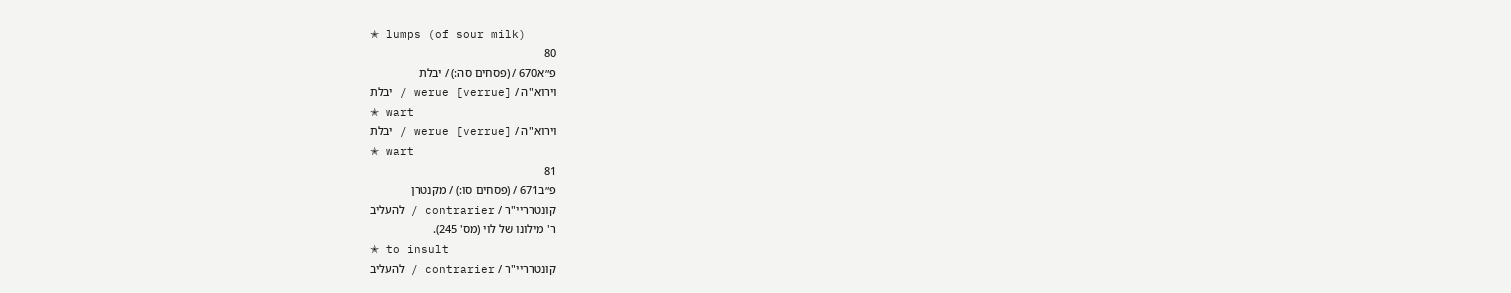✭ lumps (of sour milk)
80
פ״א670 / (פסחים סה:) / יבלת
וירוא"ה / werue [verrue] / יבלת
✭ wart
וירוא"ה / werue [verrue] / יבלת
✭ wart
81
פ״ב671 / (פסחים סו:) / מקנטרן
קונטרריי"ר / contrarier / להעליב
ר' מילונו של לוי (מס' 245).
✭ to insult
קונטרריי"ר / contrarier / להעליב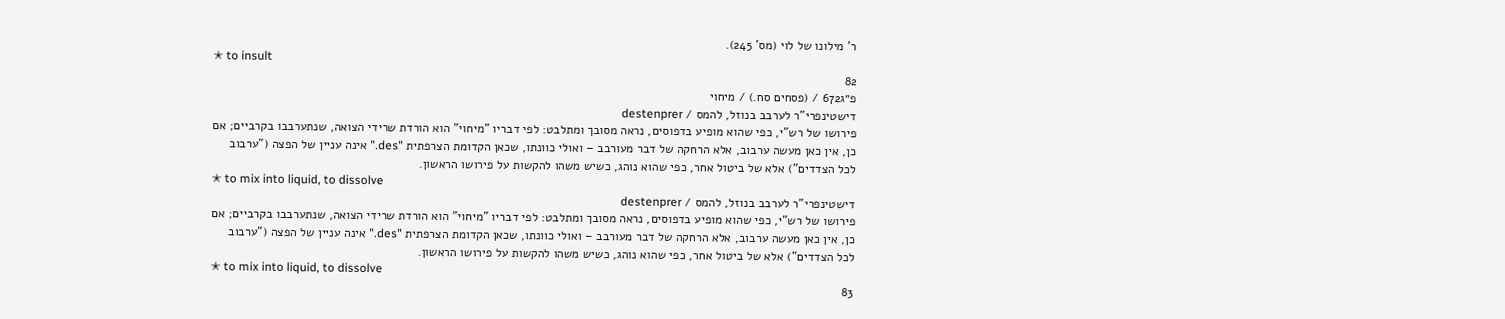ר' מילונו של לוי (מס' 245).
✭ to insult
82
פ״ג672 / (פסחים סח.) / מיחוי
דישטינפרי"ר לערבב בנוזל, להמס / destenprer
פירושו של רש"י, כפי שהוא מופיע בדפוסים, נראה מסובך ומתלבט: לפי דבריו "מיחוי" הוא הורדת שרידי הצואה, שנתערבבו בקרביים; אם כן, אין כאן מעשה ערבוב, אלא הרחקה של דבר מעורבב – ואולי כוונתו, שכאן הקדומת הצרפתית "des." אינה עניין של הפצה ("ערבוב לכל הצדדים") אלא של ביטול אחר, כפי שהוא נוהג, כשיש משהו להקשות על פירושו הראשון.
✭ to mix into liquid, to dissolve
דישטינפרי"ר לערבב בנוזל, להמס / destenprer
פירושו של רש"י, כפי שהוא מופיע בדפוסים, נראה מסובך ומתלבט: לפי דבריו "מיחוי" הוא הורדת שרידי הצואה, שנתערבבו בקרביים; אם כן, אין כאן מעשה ערבוב, אלא הרחקה של דבר מעורבב – ואולי כוונתו, שכאן הקדומת הצרפתית "des." אינה עניין של הפצה ("ערבוב לכל הצדדים") אלא של ביטול אחר, כפי שהוא נוהג, כשיש משהו להקשות על פירושו הראשון.
✭ to mix into liquid, to dissolve
83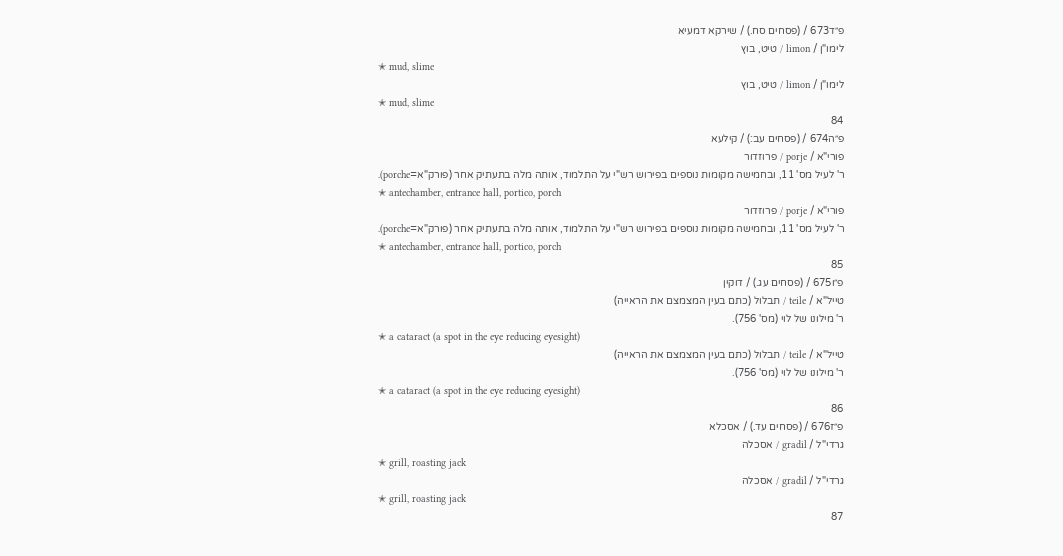פ״ד673 / (פסחים סח.) / שירקא דמעיא
לימו"ן / limon / טיט, בוץ
✭ mud, slime
לימו"ן / limon / טיט, בוץ
✭ mud, slime
84
פ״ה674 / (פסחים עב:) / קילעא
פורי"א / porje / פרוזדור
ר' לעיל מס' 11, ובחמישה מקומות נוספים בפירוש רש"י על התלמוד, אותה מלה בתעתיק אחר (פורק"א=porche).
✭ antechamber, entrance hall, portico, porch
פורי"א / porje / פרוזדור
ר' לעיל מס' 11, ובחמישה מקומות נוספים בפירוש רש"י על התלמוד, אותה מלה בתעתיק אחר (פורק"א=porche).
✭ antechamber, entrance hall, portico, porch
85
פ״ו675 / (פסחים עג.) / דוקין
טייל"א / teile / תבלול (כתם בעין המצמצם את הראייה)
ר' מילונו של לוי (מס' 756).
✭ a cataract (a spot in the eye reducing eyesight)
טייל"א / teile / תבלול (כתם בעין המצמצם את הראייה)
ר' מילונו של לוי (מס' 756).
✭ a cataract (a spot in the eye reducing eyesight)
86
פ״ז676 / (פסחים עד.) / אסכלא
גרדי"ל / gradil / אסכלה
✭ grill, roasting jack
גרדי"ל / gradil / אסכלה
✭ grill, roasting jack
87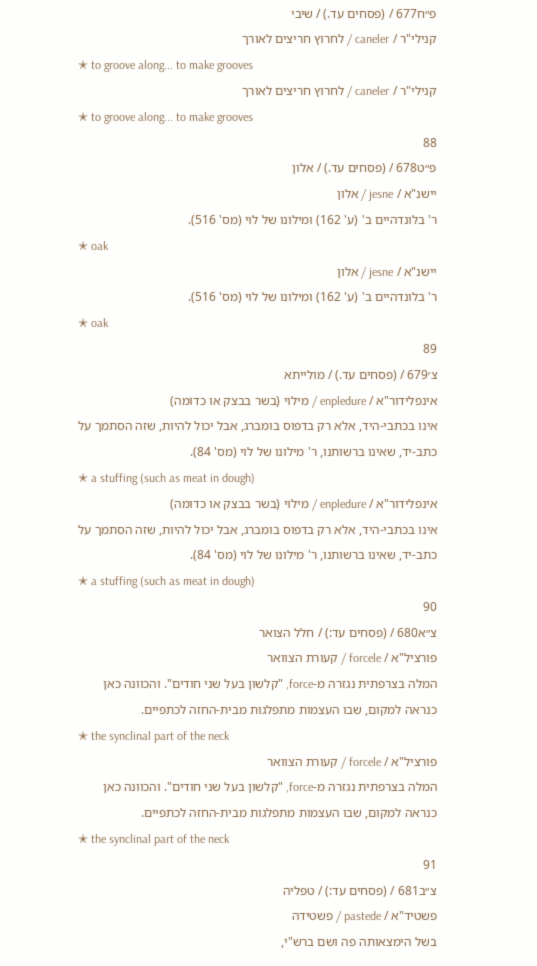פ״ח677 / (פסחים עד.) / שיבי
קנילי"ר / caneler / לחרוץ חריצים לאורך
✭ to groove along... to make grooves
קנילי"ר / caneler / לחרוץ חריצים לאורך
✭ to groove along... to make grooves
88
פ״ט678 / (פסחים עד.) / אלון
יישנ"א / jesne / אלון
ר' בלונדהיים ב' (ע' 162) ומילונו של לוי (מס' 516).
✭ oak
יישנ"א / jesne / אלון
ר' בלונדהיים ב' (ע' 162) ומילונו של לוי (מס' 516).
✭ oak
89
צ׳679 / (פסחים עד.) / מולייתא
אינפלידור"א / enpledure / מילוי (בשר בבצק או כדומה)
אינו בכתבי-היד, אלא רק בדפוס בומברג, אבל יכול להיות, שזה הסתמך על כתב-יד, שאינו ברשותנו, ר' מילונו של לוי (מס' 84).
✭ a stuffing (such as meat in dough)
אינפלידור"א / enpledure / מילוי (בשר בבצק או כדומה)
אינו בכתבי-היד, אלא רק בדפוס בומברג, אבל יכול להיות, שזה הסתמך על כתב-יד, שאינו ברשותנו, ר' מילונו של לוי (מס' 84).
✭ a stuffing (such as meat in dough)
90
צ״א680 / (פסחים עד:) / חלל הצואר
פורציל"א / forcele / קעורת הצוואר
המלה בצרפתית נגזרה מ-force, "קלשון בעל שני חודים". והכוונה כאן כנראה למקום, שבו העצמות מתפלגות מבית-החזה לכתפיים.
✭ the synclinal part of the neck
פורציל"א / forcele / קעורת הצוואר
המלה בצרפתית נגזרה מ-force, "קלשון בעל שני חודים". והכוונה כאן כנראה למקום, שבו העצמות מתפלגות מבית-החזה לכתפיים.
✭ the synclinal part of the neck
91
צ״ב681 / (פסחים עד:) / טפליה
פשטיד"א / pastede / פשטידה
בשל הימצאותה פה ושם ברש"י,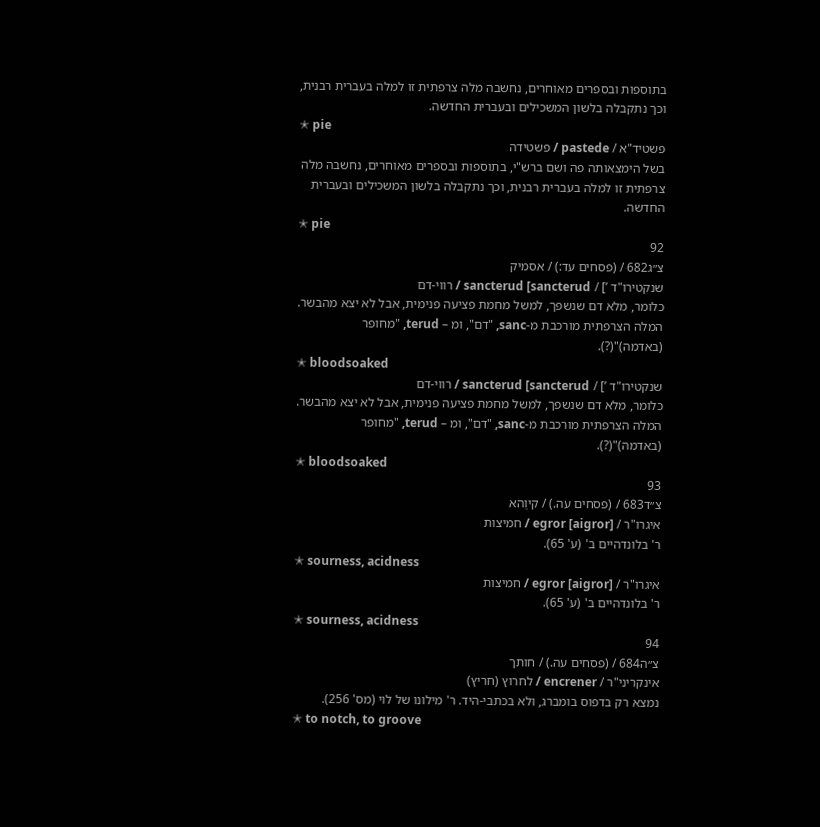בתוספות ובספרים מאוחרים, נחשבה מלה צרפתית זו למלה בעברית רבנית, וכך נתקבלה בלשון המשכילים ובעברית החדשה.
✭ pie
פשטיד"א / pastede / פשטידה
בשל הימצאותה פה ושם ברש"י, בתוספות ובספרים מאוחרים, נחשבה מלה צרפתית זו למלה בעברית רבנית, וכך נתקבלה בלשון המשכילים ובעברית החדשה.
✭ pie
92
צ״ג682 / (פסחים עד:) / אסמיק
שנקטירו"ד ’] / sancterud [sancterud / רווי-דם
כלומר, מלא דם שנשפך, למשל מחמת פציעה פנימית, אבל לא יצא מהבשר. המלה הצרפתית מורכבת מ-sanc, "דם", ומ – terud, "מחופר (באדמה)"(?).
✭ bloodsoaked
שנקטירו"ד ’] / sancterud [sancterud / רווי-דם
כלומר, מלא דם שנשפך, למשל מחמת פציעה פנימית, אבל לא יצא מהבשר. המלה הצרפתית מורכבת מ-sanc, "דם", ומ – terud, "מחופר (באדמה)"(?).
✭ bloodsoaked
93
צ״ד683 / (פסחים עה.) / קיוַהא
איגרו"ר / egror [aigror] / חמיצות
ר' בלונדהיים ב' (ע' 65).
✭ sourness, acidness
איגרו"ר / egror [aigror] / חמיצות
ר' בלונדהיים ב' (ע' 65).
✭ sourness, acidness
94
צ״ה684 / (פסחים עה.) / חותך
אינקריני"ר / encrener / לחרוץ (חריץ)
נמצא רק בדפוס בומברג, ולא בכתבי-היד. ר' מילונו של לוי (מס' 256).
✭ to notch, to groove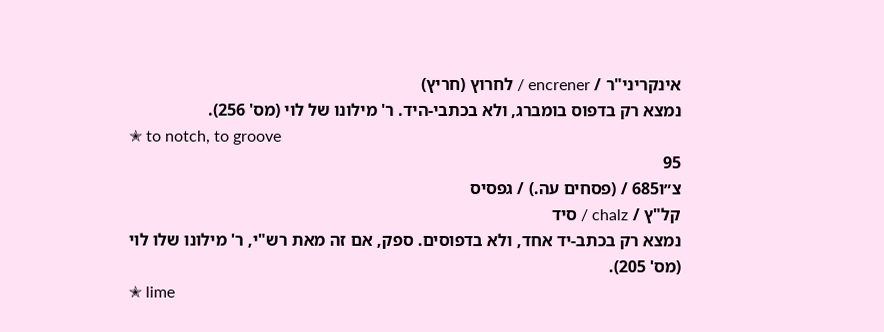אינקריני"ר / encrener / לחרוץ (חריץ)
נמצא רק בדפוס בומברג, ולא בכתבי-היד. ר' מילונו של לוי (מס' 256).
✭ to notch, to groove
95
צ״ו685 / (פסחים עה.) / גפסיס
קל"ץ / chalz / סיד
נמצא רק בכתב-יד אחד, ולא בדפוסים. ספק, אם זה מאת רש"י, ר' מילונו שלו לוי (מס' 205).
✭ lime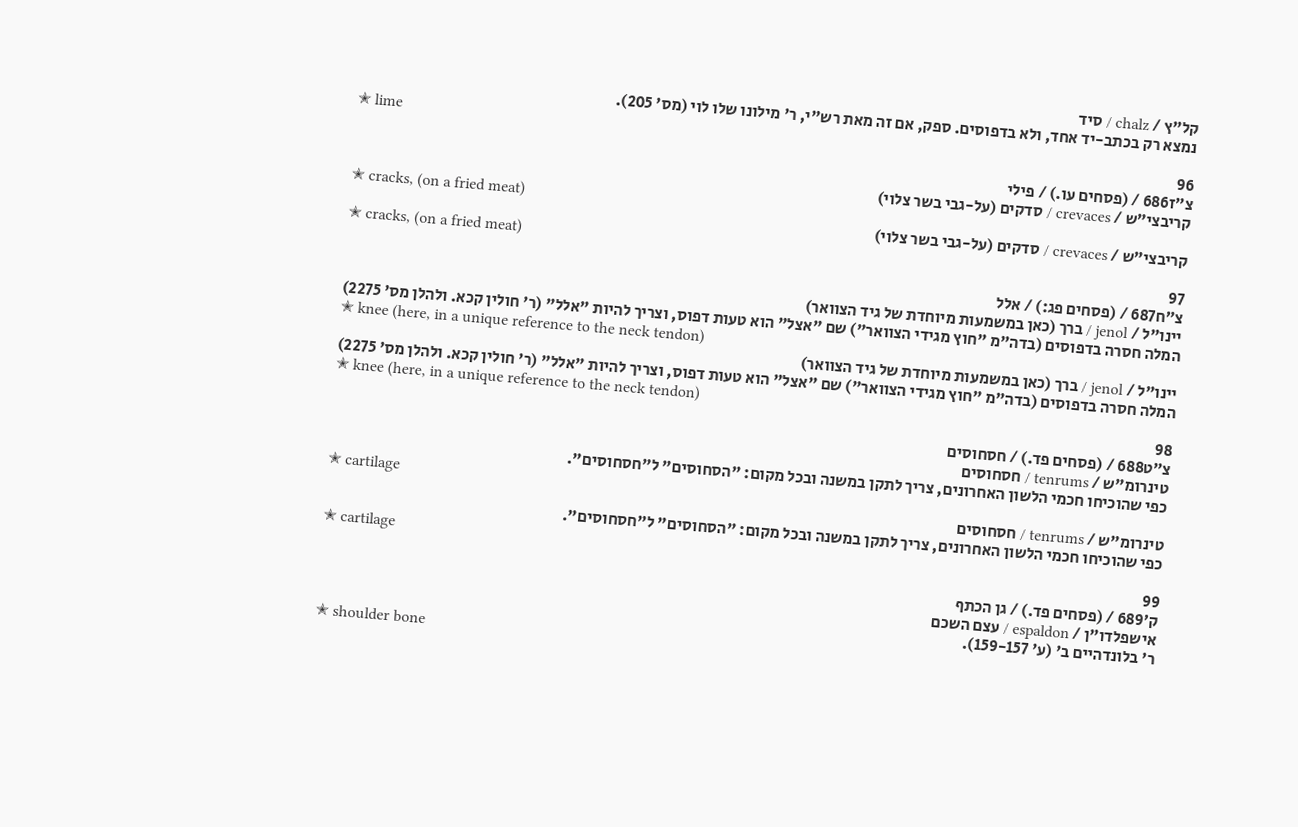קל"ץ / chalz / סיד
נמצא רק בכתב-יד אחד, ולא בדפוסים. ספק, אם זה מאת רש"י, ר' מילונו שלו לוי (מס' 205).
✭ lime
96
צ״ז686 / (פסחים עו.) / פילי
קריבצי"ש / crevaces / סדקים (על-גבי בשר צלוי)
✭ cracks, (on a fried meat)
קריבצי"ש / crevaces / סדקים (על-גבי בשר צלוי)
✭ cracks, (on a fried meat)
97
צ״ח687 / (פסחים פג:) / אלל
יינו"ל / jenol / ברך (כאן במשמעות מיוחדת של גיד הצוואר)
המלה חסרה בדפוסים (בדה"מ "חוץ מגידי הצוואר") שם "אצל" הוא טעות דפוס, וצריך להיות "אלל" (ר' חולין קכא. ולהלן מס' 2275)
✭ knee (here, in a unique reference to the neck tendon)
יינו"ל / jenol / ברך (כאן במשמעות מיוחדת של גיד הצוואר)
המלה חסרה בדפוסים (בדה"מ "חוץ מגידי הצוואר") שם "אצל" הוא טעות דפוס, וצריך להיות "אלל" (ר' חולין קכא. ולהלן מס' 2275)
✭ knee (here, in a unique reference to the neck tendon)
98
צ״ט688 / (פסחים פד.) / חסחוסים
טינרומ"ש / tenrums / חסחוסים
כפי שהוכיחו חכמי הלשון האחרונים, צריך לתקן במשנה ובכל מקום: "הסחוסים" ל"חסחוסים".
✭ cartilage
טינרומ"ש / tenrums / חסחוסים
כפי שהוכיחו חכמי הלשון האחרונים, צריך לתקן במשנה ובכל מקום: "הסחוסים" ל"חסחוסים".
✭ cartilage
99
ק׳689 / (פסחים פד.) / גן הכתף
אישפלדו"ן / espaldon / עצם השכם
ר' בלונדהיים ב' (ע' 159-157).
✭ shoulder bone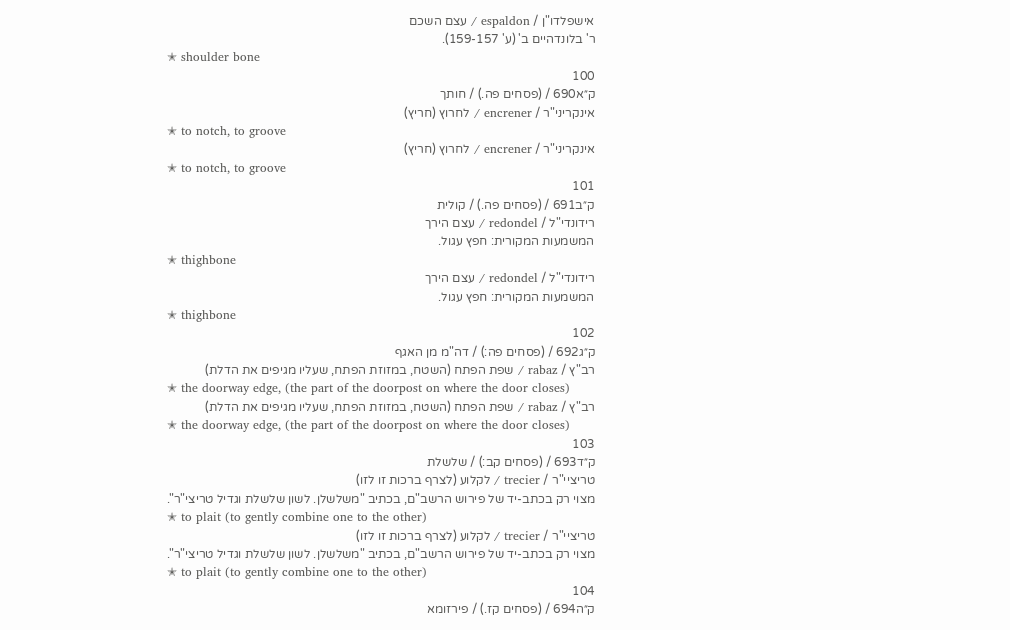אישפלדו"ן / espaldon / עצם השכם
ר' בלונדהיים ב' (ע' 159-157).
✭ shoulder bone
100
ק״א690 / (פסחים פה.) / חותך
אינקריני"ר / encrener / לחרוץ (חריץ)
✭ to notch, to groove
אינקריני"ר / encrener / לחרוץ (חריץ)
✭ to notch, to groove
101
ק״ב691 / (פסחים פה.) / קולית
רידונדי"ל / redondel / עצם הירך
המשמעות המקורית: חפץ עגול.
✭ thighbone
רידונדי"ל / redondel / עצם הירך
המשמעות המקורית: חפץ עגול.
✭ thighbone
102
ק״ג692 / (פסחים פה:) / דה"מ מן האגף
רב"ץ / rabaz / שפת הפתח (השטח, במזוזת הפתח, שעליו מגיפים את הדלת)
✭ the doorway edge, (the part of the doorpost on where the door closes)
רב"ץ / rabaz / שפת הפתח (השטח, במזוזת הפתח, שעליו מגיפים את הדלת)
✭ the doorway edge, (the part of the doorpost on where the door closes)
103
ק״ד693 / (פסחים קב:) / שלשלת
טריציי"ר / trecier / לקלוע (לצרף ברכות זו לזו)
מצוי רק בכתב-יד של פירוש הרשב"ם, בכתיב "משלשלן. לשון שלשלת וגדיל טריצי"ר".
✭ to plait (to gently combine one to the other)
טריציי"ר / trecier / לקלוע (לצרף ברכות זו לזו)
מצוי רק בכתב-יד של פירוש הרשב"ם, בכתיב "משלשלן. לשון שלשלת וגדיל טריצי"ר".
✭ to plait (to gently combine one to the other)
104
ק״ה694 / (פסחים קז.) / פירזומא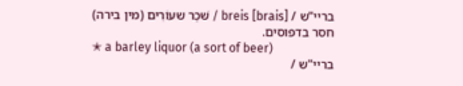בריי"ש / breis [brais] / שּׁכַר שעוֹרִים (מין בירה)
חסר בדפוסים.
✭ a barley liquor (a sort of beer)
בריי"ש /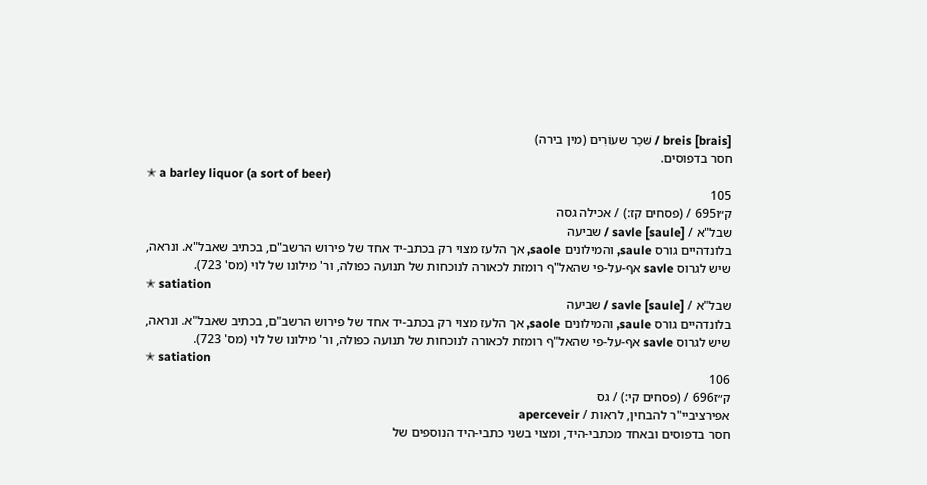breis [brais] / שּׁכַר שעוֹרִים (מין בירה)
חסר בדפוסים.
✭ a barley liquor (a sort of beer)
105
ק״ו695 / (פסחים קז:) / אכילה גסה
שבל"א / savle [saule] / שביעה
בלונדהיים גורס saule, והמילונים saole, אך הלעז מצוי רק בכתב-יד אחד של פירוש הרשב"ם, בכתיב שאבל"א. ונראה, שיש לגרוס savle אף-על-פי שהאל"ף רומזת לכאורה לנוכחות של תנועה כפולה, ור' מילונו של לוי (מס' 723).
✭ satiation
שבל"א / savle [saule] / שביעה
בלונדהיים גורס saule, והמילונים saole, אך הלעז מצוי רק בכתב-יד אחד של פירוש הרשב"ם, בכתיב שאבל"א. ונראה, שיש לגרוס savle אף-על-פי שהאל"ף רומזת לכאורה לנוכחות של תנועה כפולה, ור' מילונו של לוי (מס' 723).
✭ satiation
106
ק״ז696 / (פסחים קי:) / גס
אפירציביי"ר להבחין, לראות / aperceveir
חסר בדפוסים ובאחד מכתבי-היד, ומצוי בשני כתבי-היד הנוספים של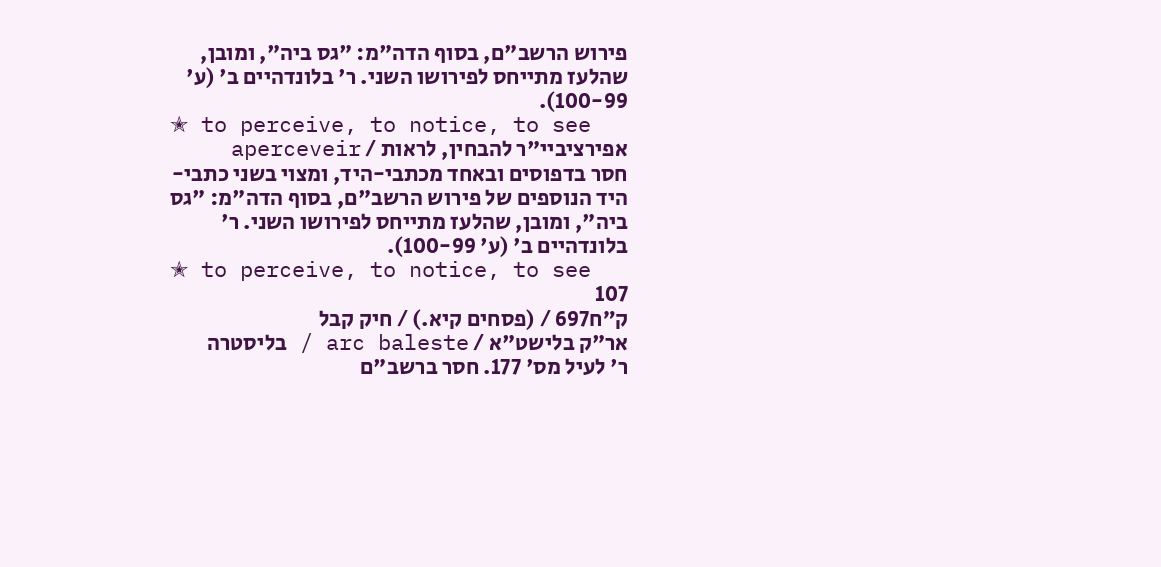פירוש הרשב"ם, בסוף הדה"מ: "גס ביה", ומובן, שהלעז מתייחס לפירושו השני. ר' בלונדהיים ב' (ע' 100-99).
✭ to perceive, to notice, to see
אפירציביי"ר להבחין, לראות / aperceveir
חסר בדפוסים ובאחד מכתבי-היד, ומצוי בשני כתבי-היד הנוספים של פירוש הרשב"ם, בסוף הדה"מ: "גס ביה", ומובן, שהלעז מתייחס לפירושו השני. ר' בלונדהיים ב' (ע' 100-99).
✭ to perceive, to notice, to see
107
ק״ח697 / (פסחים קיא.) / חיק קבל
אר"ק בלישט"א / arc baleste / בליסטרה
ר' לעיל מס' 177. חסר ברשב"ם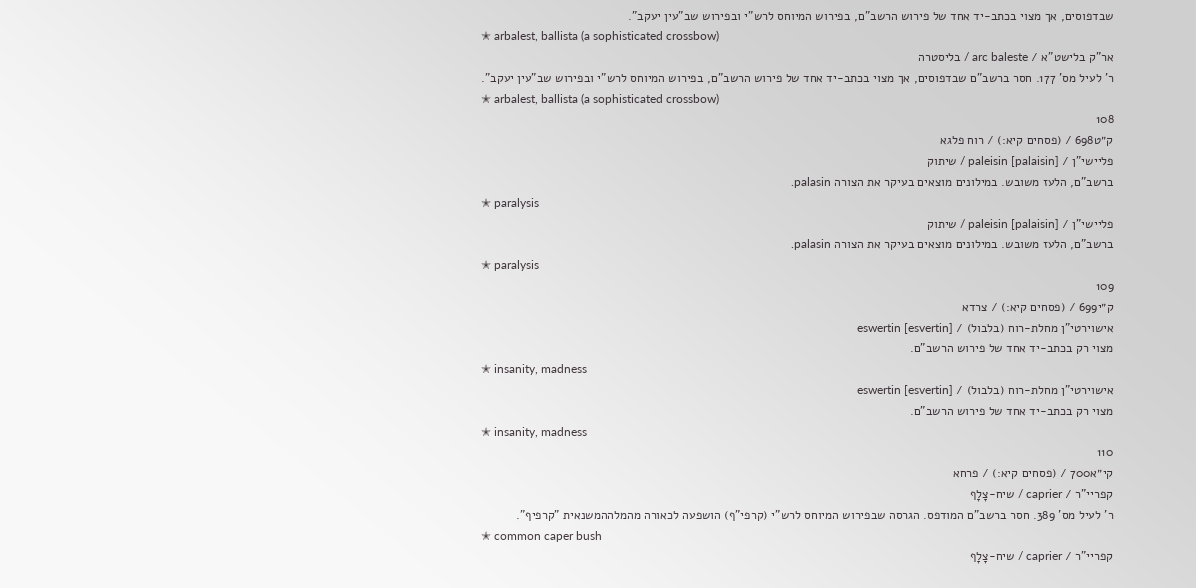שבדפוסים, אך מצוי בכתב-יד אחד של פירוש הרשב"ם, בפירוש המיוחס לרש"י ובפירוש שב"עין יעקב".
✭ arbalest, ballista (a sophisticated crossbow)
אר"ק בלישט"א / arc baleste / בליסטרה
ר' לעיל מס' 177. חסר ברשב"ם שבדפוסים, אך מצוי בכתב-יד אחד של פירוש הרשב"ם, בפירוש המיוחס לרש"י ובפירוש שב"עין יעקב".
✭ arbalest, ballista (a sophisticated crossbow)
108
ק״ט698 / (פסחים קיא:) / רוח פלגא
פליישי"ן / paleisin [palaisin] / שיתוק
ברשב"ם, הלעז משובש. במילונים מוצאים בעיקר את הצורה palasin.
✭ paralysis
פליישי"ן / paleisin [palaisin] / שיתוק
ברשב"ם, הלעז משובש. במילונים מוצאים בעיקר את הצורה palasin.
✭ paralysis
109
ק״י699 / (פסחים קיא:) / צרדא
אישוירטי"ן מחלת-רוח (בלבול) / eswertin [esvertin]
מצוי רק בכתב-יד אחד של פירוש הרשב"ם.
✭ insanity, madness
אישוירטי"ן מחלת-רוח (בלבול) / eswertin [esvertin]
מצוי רק בכתב-יד אחד של פירוש הרשב"ם.
✭ insanity, madness
110
קי״א700 / (פסחים קיא:) / פרחא
קפריי"ר / caprier / שיח-צָלָף
ר' לעיל מס' 389. חסר ברשב"ם המודפס. הגרסה שבפירוש המיוחס לרש"י (קרפי"ף) הושפעה לכאורה מהמלההמשנאית "קרפיף".
✭ common caper bush
קפריי"ר / caprier / שיח-צָלָף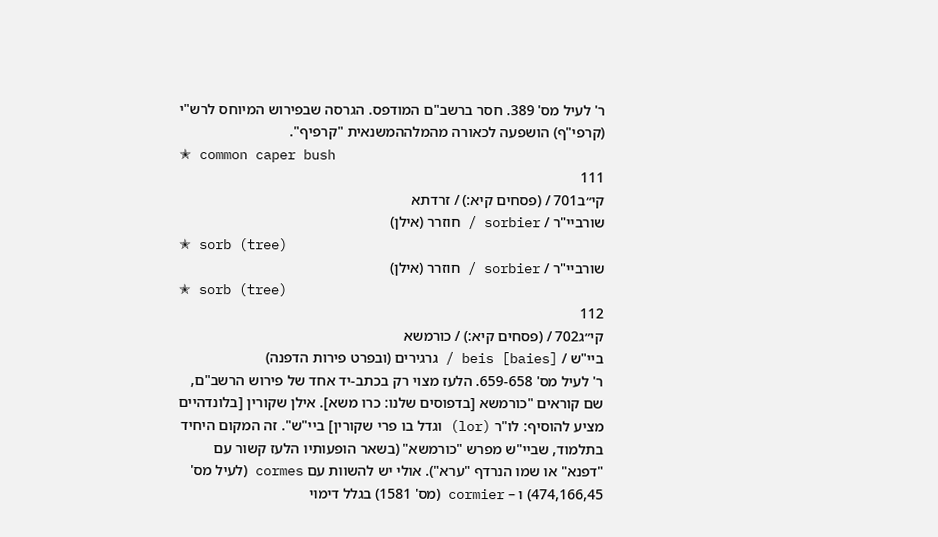ר' לעיל מס' 389. חסר ברשב"ם המודפס. הגרסה שבפירוש המיוחס לרש"י (קרפי"ף) הושפעה לכאורה מהמלההמשנאית "קרפיף".
✭ common caper bush
111
קי״ב701 / (פסחים קיא:) / זרדתא
שורביי"ר / sorbier / חוזרר (אילן)
✭ sorb (tree)
שורביי"ר / sorbier / חוזרר (אילן)
✭ sorb (tree)
112
קי״ג702 / (פסחים קיא:) / כורמשא
ביי"ש / beis [baies] / גרגירים (ובפרט פירות הדפנה)
ר' לעיל מס' 659-658. הלעז מצוי רק בכתב-יד אחד של פירוש הרשב"ם, שם קוראים "כורמשא [בדפוסים שלנו: כרו משא]. אילן שקורין [בלונדהיים מציע להוסיף: לו"ר (lor) וגדל בו פרי שקורין] ביי"ש". זה המקום היחיד בתלמוד, שביי"ש מפרש "כורמשא" (בשאר הופעותיו הלעז קשור עם "דפנא" או שמו הנרדף "ערא"). אולי יש להשוות עם cormes (לעיל מס' 474,166,45) ו – cormier (מס' 1581) בגלל דימוי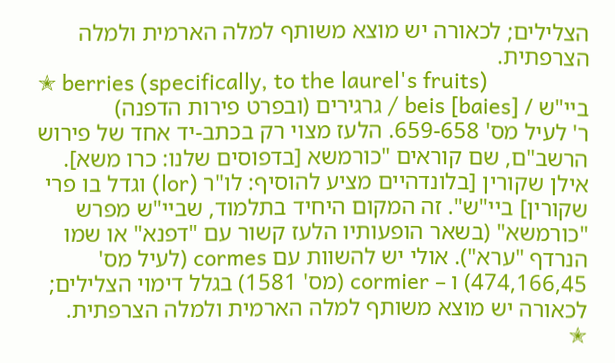הצלילים; לכאורה יש מוצא משותף למלה הארמית ולמלה הצרפתית.
✭ berries (specifically, to the laurel's fruits)
ביי"ש / beis [baies] / גרגירים (ובפרט פירות הדפנה)
ר' לעיל מס' 659-658. הלעז מצוי רק בכתב-יד אחד של פירוש הרשב"ם, שם קוראים "כורמשא [בדפוסים שלנו: כרו משא]. אילן שקורין [בלונדהיים מציע להוסיף: לו"ר (lor) וגדל בו פרי שקורין] ביי"ש". זה המקום היחיד בתלמוד, שביי"ש מפרש "כורמשא" (בשאר הופעותיו הלעז קשור עם "דפנא" או שמו הנרדף "ערא"). אולי יש להשוות עם cormes (לעיל מס' 474,166,45) ו – cormier (מס' 1581) בגלל דימוי הצלילים; לכאורה יש מוצא משותף למלה הארמית ולמלה הצרפתית.
✭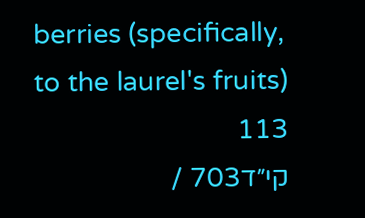berries (specifically, to the laurel's fruits)
113
קי״ד703 /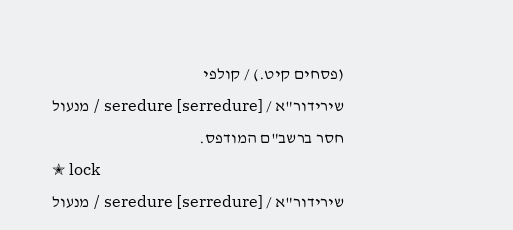(פסחים קיט.) / קולפי
שירידור"א / seredure [serredure] / מנעול
חסר ברשב"ם המודפס.
✭ lock
שירידור"א / seredure [serredure] / מנעול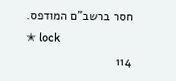חסר ברשב"ם המודפס.
✭ lock
114